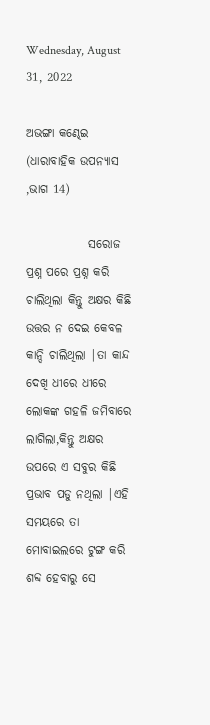Wednesday, August 31, 2022

ଅଭଙ୍ଗା କଣ୍ଢେଇ (ଧାରାବାହିକ ଉପନ୍ୟାସ ,ଭାଗ 14)

             ସରୋଜ ପ୍ରଶ୍ନ ପରେ ପ୍ରଶ୍ନ କରି ଚାଲିଥିଲା କିନ୍ତୁ ଅକ୍ଷର କିଛି ଉତ୍ତର ନ ଦେଇ କେବଳ କାନ୍ଦି ଚାଲିଥିଲା |ତା କାନ୍ଦ ଦେଖି ଧୀରେ ଧୀରେ ଲୋକଙ୍କ ଗହଳି ଜମିବାରେ ଲାଗିଲା,କିନ୍ତୁ ଅକ୍ଷର ଉପରେ ଏ ସବୁର କିଛି ପ୍ରଭାବ ପଡୁ ନଥିଲା |ଏହି ସମୟରେ ତା ମୋବାଇଲରେ ଟୁଙ୍ଗ କରି ଶବ୍ଦ ହେବାରୁ ସେ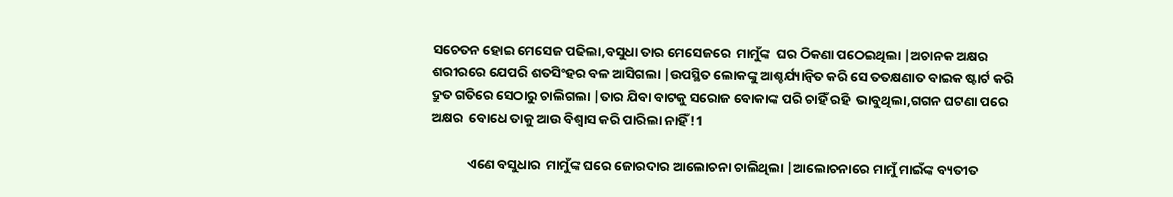ସଚେତନ ହୋଇ ମେସେଜ ପଢିଲା,ବସୁଧା ତାର ମେସେଜରେ  ମାମୁଁଙ୍କ  ଘର ଠିକଣା ପଠେଇଥିଲା |ଅଚାନକ ଅକ୍ଷର ଶରୀରରେ ଯେପରି ଶତସିଂହର ବଳ ଆସିଗଲା |ଉପସ୍ଥିତ ଲୋକଙ୍କୁ ଆଶ୍ଚର୍ଯ୍ୟାନ୍ୱିତ କରି ସେ ତତକ୍ଷଣାତ ବାଇକ ଷ୍ଟାର୍ଟ କରି ଦ୍ରୁତ ଗତିରେ ସେଠାରୁ ଚାଲିଗଲା |ତାର ଯିବା ବାଟକୁ ସରୋଜ ବୋକାଙ୍କ ପରି ଚାହିଁ ରହି  ଭାବୁଥିଲା,ଗଗନ ଘଟଣା ପରେ ଅକ୍ଷର  ବୋଧେ ତାକୁ ଆଉ ବିଶ୍ୱାସ କରି ପାରିଲା ନାହିଁ !1

            ଏଣେ ବସୁଧାର  ମାମୁଁଙ୍କ ଘରେ ଜୋରଦାର ଆଲୋଚନା ଚାଲିଥିଲା |ଆଲୋଚନାରେ ମାମୁଁ ମାଇଁଙ୍କ ବ୍ୟତୀତ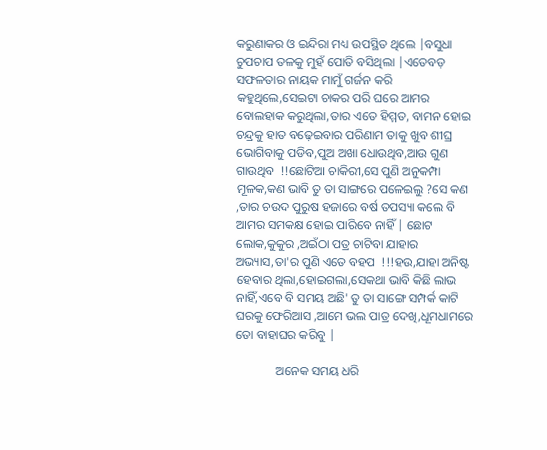କରୁଣାକର ଓ ଇନ୍ଦିରା ମଧ୍ୟ ଉପସ୍ଥିତ ଥିଲେ |ବସୁଧା ଚୁପଚାପ ତଳକୁ ମୁହଁ ପୋତି ବସିଥିଲା |ଏତେବଡ଼ ସଫଳତାର ନାୟକ ମାମୁଁ ଗର୍ଜନ କରି କହୁଥିଲେ,ସେଇଟା ଚାକର ପରି ଘରେ ଆମର ବୋଲହାକ କରୁଥିଲା,ତାର ଏତେ ହିମ୍ମତ, ବାମନ ହୋଇ ଚନ୍ଦ୍ରକୁ ହାତ ବଢ଼େଇବାର ପରିଣାମ ତାକୁ ଖୁବ ଶୀଘ୍ର ଭୋଗିବାକୁ ପଡିବ,ପୁଅ ଅଖା ଧୋଉଥିବ,ଆଉ ଗୁଣ ଗାଉଥିବ  !!ଛୋଟିଆ ଚାକିରୀ,ସେ ପୁଣି ଅନୁକମ୍ପା ମୂଳକ,କଣ ଭାବି ତୁ ତା ସାଙ୍ଗରେ ପଳେଇଲୁ ?ସେ କଣ ,ତାର ଚଉଦ ପୁରୁଷ ହଜାରେ ବର୍ଷ ତପସ୍ୟା କଲେ ବି ଆମର ସମକକ୍ଷ ହୋଇ ପାରିବେ ନାହିଁ | ଛୋଟ ଲୋକ,କୁକୁର ,ଅଇଁଠା ପତ୍ର ଚାଟିବା ଯାହାର ଅଭ୍ୟାସ,ତା'ର ପୁଣି ଏତେ ବହପ  !!!ହଉ,ଯାହା ଅନିଷ୍ଟ ହେବାର ଥିଲା,ହୋଇଗଲା,ସେକଥା ଭାବି କିଛି ଲାଭ ନାହିଁ,ଏବେ ବି ସମୟ ଅଛି' ତୁ ତା ସାଙ୍ଗେ ସମ୍ପର୍କ କାଟି ଘରକୁ ଫେରିଆସ ,ଆମେ ଭଲ ପାତ୍ର ଦେଖି,ଧୂମଧାମରେ ତୋ ବାହାଘର କରିବୁ |

             ଅନେକ ସମୟ ଧରି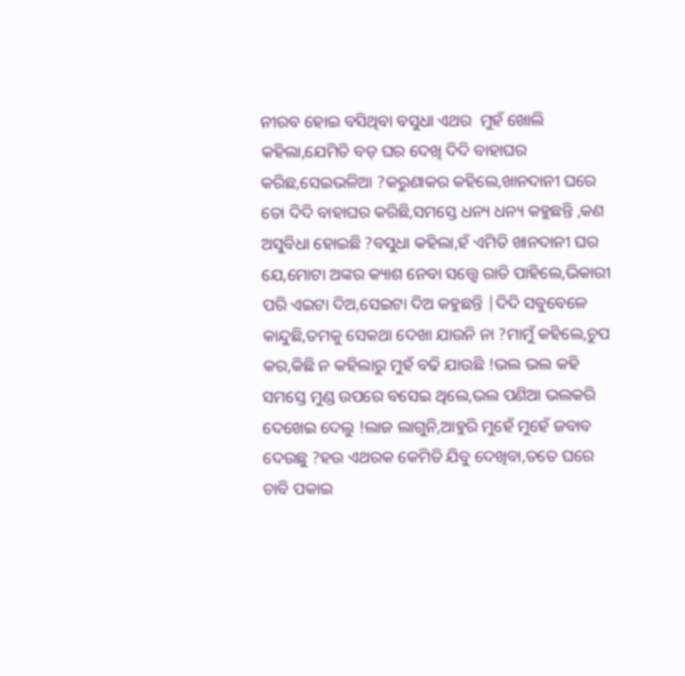ନୀରବ ହୋଇ ବସିଥିବା ବସୁଧା ଏଥର  ମୁହଁ ଖୋଲି କହିଲା,ଯେମିତି ବଡ଼ ଘର ଦେଖି ଦିଦି ବାହାଘର କରିଛ,ସେଇଭଳିଆ ?କରୁଣାକର କହିଲେ,ଖାନଦାନୀ ଘରେ ତୋ ଦିଦି ବାହାଘର କରିଛି,ସମସ୍ତେ ଧନ୍ୟ ଧନ୍ୟ କହୁଛନ୍ତି ,କଣ ଅସୁବିଧା ହୋଇଛି ?ବସୁଧା କହିଲା,ହଁ ଏମିତି ଖାନଦାନୀ ଘର ଯେ,ମୋଟା ଅଙ୍କର କ୍ୟାଶ ନେବା ସତ୍ତ୍ୱେ ରାତି ପାହିଲେ,ଭିକାରୀ ପରି ଏଇଟା ଦିଅ,ସେଇଟା ଦିଅ କହୁଛନ୍ତି |ଦିଦି ସବୁବେଳେ କାନ୍ଦୁଛି,ତମକୁ ସେକଥା ଦେଖା ଯାଉନି ନା ?ମାମୁଁ କହିଲେ,ଚୁପ କର,କିଛି ନ କହିଲାରୁ ମୁହଁ ବଢି ଯାଉଛି !ଭଲ ଭଲ କହି ସମସ୍ତେ ମୁଣ୍ଡ ଉପରେ ବସେଇ ଥିଲେ,ଭଲ ପଣିଆ ଭଲକରି ଦେଖେଇ ଦେଲୁ !ଲାଜ ଲାଗୁନି,ଆହୁରି ମୁହେଁ ମୁହେଁ ଜବାବ ଦେଉଛୁ ?ହଉ ଏଥରକ କେମିତି ଯିବୁ ଦେଖିବା,ତତେ ଘରେ ଚାବି ପକାଇ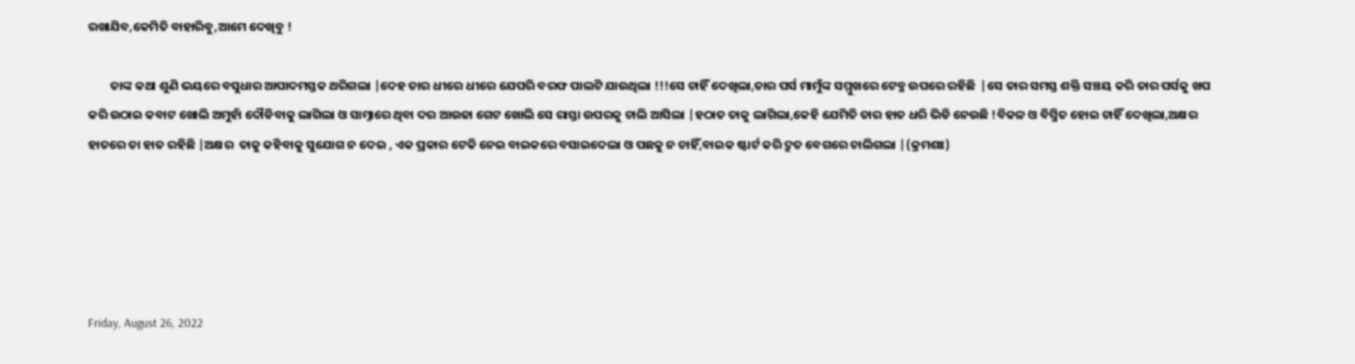ରଖାଯିବ,କେମିତି ବାହାରିବୁ,ଆମେ ଦେଖିବୁ !

        ତାଙ୍କ କଥା ଶୁଣି ଭୟରେ ବସୁଧାର ଆପାଦମସ୍ତକ ଥରିଗଲା |ଦେହ ତାର ଧୀରେ ଧୀରେ ଯେପରି ବରଫ ପାଲଟି ଯାଉଥିଲା !!!ସେ ଚାହିଁ ଦେଖିଲା,ତାର ପର୍ସ ମାମୁଁଙ୍କ ସମ୍ମୁଖରେ ଟେବ୍ଳ ଉପରେ ରହିଛି  |ସେ ତାର ସମସ୍ତ ଶକ୍ତି ସଞ୍ଚୟ କରି ତାର ପର୍ସକୁ ଖପ କରି ଉଠାଇ କବାଟ ଖୋଲି ଅମୁହାଁ ଦୌଡିବାକୁ ଲାଗିଲା ଓ ସାମ୍ନାରେ ଥିବା ଦର ଆଉଜା ଗେଟ ଖୋଲି ସେ ରାସ୍ତା ଉପରକୁ ଚାଲି ଆସିଲା |ହଠାତ ତାକୁ ଲାଗିଲା,କେହି ଯେମିତି ତାର ହାତ ଧରି ଭିଡି ନେଉଛି !ବିକଳ ଓ ବିସ୍ମିତ ହୋଇ ଚାହିଁ ଦେଖିଲା,ଅକ୍ଷର ହାତରେ ତା ହାତ ରହିଛି |ଅକ୍ଷର  ତାକୁ କହିବାକୁ ସୁଯୋଗ ନ ଦେଇ , ଏକ ପ୍ରକାର ଟେକି ନେଇ ବାଇକରେ ବସାଇଦେଲା ଓ ପଛକୁ ନ ଚାହିଁ,ବାଇକ ଷ୍ଟାର୍ଟ କରି ଦ୍ରୁତ ବେଗରେ ଚାଲିଗଲା |(କ୍ରମଶଃ)





Friday, August 26, 2022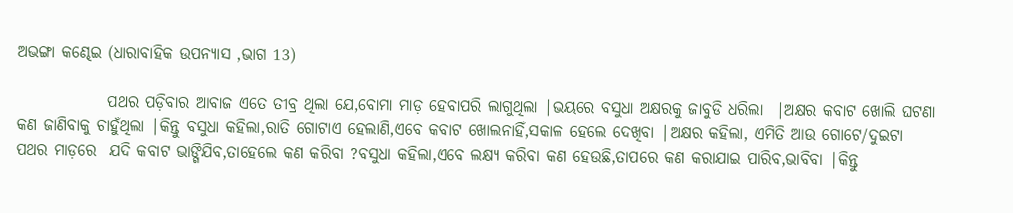ଅଭଙ୍ଗା କଣ୍ଢେଇ (ଧାରାବାହିକ ଉପନ୍ୟାସ ,ଭାଗ 13)

              ପଥର ପଡ଼ିବାର ଆବାଜ ଏତେ ତୀବ୍ର ଥିଲା ଯେ,ବୋମା ମାଡ଼ ହେବାପରି ଲାଗୁଥିଲା |ଭୟରେ ବସୁଧା ଅକ୍ଷରକୁ ଜାବୁଡି ଧରିଲା  |ଅକ୍ଷର କବାଟ ଖୋଲି ଘଟଣା କଣ ଜାଣିବାକୁ ଚାହୁଁଥିଲା |କିନ୍ତୁ ବସୁଧା କହିଲା,ରାତି ଗୋଟାଏ ହେଲାଣି,ଏବେ କବାଟ ଖୋଲନାହିଁ,ସକାଳ ହେଲେ ଦେଖିବା |ଅକ୍ଷର କହିଲା, ଏମିତି ଆଉ ଗୋଟେ/ଦୁଇଟା ପଥର ମାଡ଼ରେ  ଯଦି କବାଟ ଭାଙ୍ଗିଯିବ,ତାହେଲେ କଣ କରିବା ?ବସୁଧା କହିଲା,ଏବେ ଲକ୍ଷ୍ୟ କରିବା କଣ ହେଉଛି,ତାପରେ କଣ କରାଯାଇ ପାରିବ,ଭାବିବା |କିନ୍ତୁ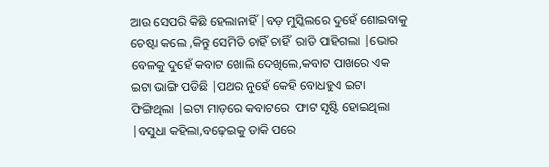ଆଉ ସେପରି କିଛି ହେଲାନାହିଁ |ବଡ଼ ମୁସ୍କିଲରେ ଦୁହେଁ ଶୋଇବାକୁ ଚେଷ୍ଟା କଲେ ,କିନ୍ତୁ ସେମିତି ଚାହିଁ ଚାହିଁ  ରାତି ପାହିଗଲା |ଭୋର ବେଳକୁ ଦୁହେଁ କବାଟ ଖୋଲି ଦେଖିଲେ,କବାଟ ପାଖରେ ଏକ ଇଟା ଭାଙ୍ଗି ପଡିଛି |ପଥର ନୁହେଁ କେହି ବୋଧହୁଏ ଇଟା ଫିଙ୍ଗିଥିଲା |ଇଟା ମାଡ଼ରେ କବାଟରେ  ଫାଟ ସୃଷ୍ଟି ହୋଇଥିଲା |ବସୁଧା କହିଲା,ବଢ଼େଇକୁ ଡାକି ପରେ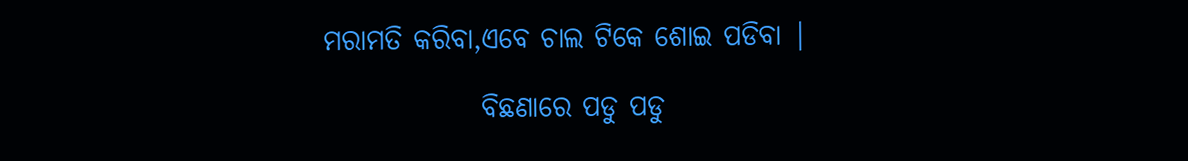ମରାମତି କରିବା,ଏବେ ଚାଲ ଟିକେ ଶୋଇ ପଡିବା |

              ବିଛଣାରେ ପଡୁ ପଡୁ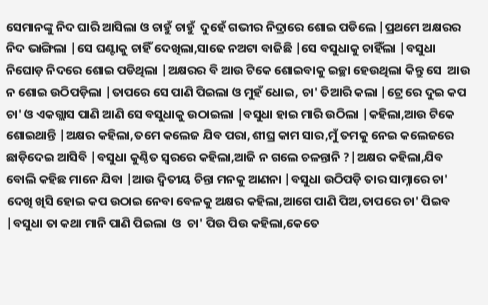ସେମାନଙ୍କୁ ନିଦ ଘାରି ଆସିଲା ଓ ଚାହୁଁ ଚାହୁଁ  ଦୁହେଁ ଗଭୀର ନିଦ୍ରାରେ ଶୋଇ ପଡିଲେ |ପ୍ରଥମେ ଅକ୍ଷରର ନିଦ ଭାଙ୍ଗିଲା |ସେ ଘଣ୍ଟାକୁ ଚାହିଁ ଦେଖିଲା,ସାଢେ ନଅଟା ବାଜିଛି |ସେ ବସୁଧାକୁ ଚାହିଁଲା |ବସୁଧା ନିଘୋଡ଼ ନିଦରେ ଶୋଇ ପଡିଥିଲା |ଅକ୍ଷରର ବି ଆଉ ଟିକେ ଶୋଇବାକୁ ଇଚ୍ଛା ହେଉଥିଲା କିନ୍ତୁ ସେ  ଆଉ ନ ଶୋଇ ଉଠିପଡ଼ିଲା |ତାପରେ ସେ ପାଣି ପିଇଲା ଓ ମୁହଁ ଧୋଇ, ଚା' ତିଆରି କଲା |ଟ୍ରେ ରେ ଦୁଇ କପ ଚା' ଓ ଏକଗ୍ଲାସ ପାଣି ଆଣି ସେ ବସୁଧାକୁ ଉଠାଇଲା |ବସୁଧା ହାଇ ମାରି ଉଠିଲା |କହିଲା,ଆଉ ଟିକେ ଶୋଇଥାନ୍ତି |ଅକ୍ଷର କହିଲା,ତମେ କଲେଜ ଯିବ ପରା,ଶୀଘ୍ର କାମ ସାର,ମୁଁ ତମକୁ ନେଇ କଲେଜରେ ଛାଡ଼ିଦେଇ ଆସିବି |ବସୁଧା କୁଣ୍ଠିତ ସ୍ୱରରେ କହିଲା,ଆଜି ନ ଗଲେ ଚଳନ୍ତାନି ?|ଅକ୍ଷର କହିଲା,ଯିବ ବୋଲି କହିଛ ମାନେ ଯିବା |ଆଉ ଦ୍ୱିତୀୟ ଚିନ୍ତା ମନକୁ ଆଣନା |ବସୁଧା ଉଠିପଡ଼ି ତାର ସାମ୍ନାରେ ଚା' ଦେଖି ଖିସି ହୋଇ କପ ଉଠାଇ ନେବା ବେଳକୁ ଅକ୍ଷର କହିଲା,ଆଗେ ପାଣି ପିଅ,ତାପରେ ଚା' ପିଇବ |ବସୁଧା ତା କଥା ମାନି ପାଣି ପିଇଲା  ଓ  ଚା' ପିଉ ପିଉ କହିଲା,କେତେ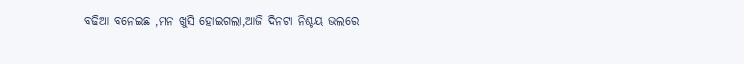ବଢିଆ ବନେଇଛ ,ମନ ଖୁସି ହୋଇଗଲା,ଆଜି ଦିନଟା ନିଶ୍ଚୟ ଭଲରେ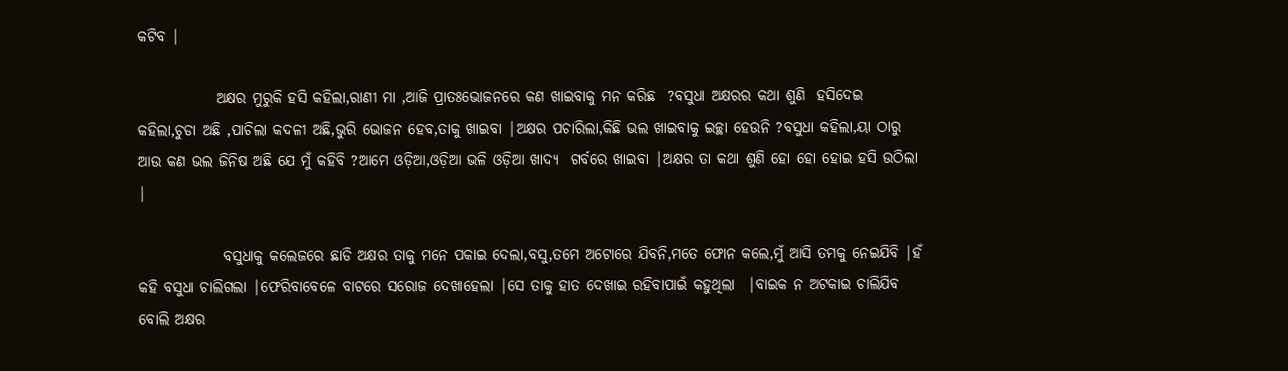କଟିବ |

             ଅକ୍ଷର ମୁରୁକି ହସି କହିଲା,ରାଣୀ ମା ,ଆଜି ପ୍ରାତଃଭୋଜନରେ କଣ ଖାଇବାକୁ ମନ କରିଛ  ?ବସୁଧା ଅକ୍ଷରର କଥା ଶୁଣି  ହସିଦେଇ କହିଲା,ଚୁଡା ଅଛି ,ପାଚିଲା କଦଳୀ ଅଛି,ଭୁରି ଭୋଜନ ହେବ,ତାକୁ ଖାଇବା |ଅକ୍ଷର ପଚାରିଲା,କିଛି ଭଲ ଖାଇବାକୁ ଇଚ୍ଛା ହେଉନି ?ବସୁଧା କହିଲା,ୟା ଠାରୁ ଆଉ କଣ ଭଲ ଜିନିଷ ଅଛି ଯେ ମୁଁ କହିବି ?ଆମେ ଓଡ଼ିଆ,ଓଡ଼ିଆ ଭଳି ଓଡ଼ିଆ ଖାଦ୍ୟ  ଗର୍ବରେ ଖାଇବା |ଅକ୍ଷର ତା କଥା ଶୁଣି ହୋ ହୋ ହୋଇ ହସି ଉଠିଲା |

              ବସୁଧାକୁ କଲେଜରେ ଛାଡି ଅକ୍ଷର ତାକୁ ମନେ ପକାଇ ଦେଲା,ବସୁ,ତମେ ଅଟୋରେ ଯିବନି,ମତେ ଫୋନ କଲେ,ମୁଁ ଆସି ତମକୁ ନେଇଯିବି |ହଁ କହି ବସୁଧା ଚାଲିଗଲା |ଫେରିବାବେଳେ ବାଟରେ ସରୋଜ ଦେଖାହେଲା |ସେ ତାକୁ ହାତ ଦେଖାଇ ରହିବାପାଇଁ କହୁଥିଲା  |ବାଇକ ନ ଅଟକାଇ ଚାଲିଯିବ ବୋଲି ଅକ୍ଷର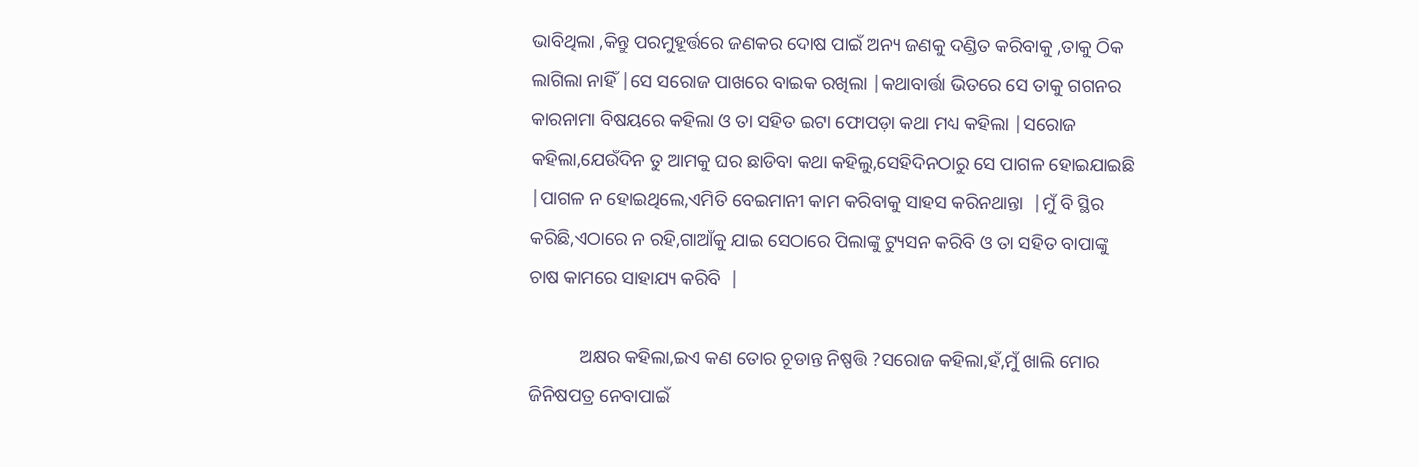ଭାବିଥିଲା ,କିନ୍ତୁ ପରମୁହୂର୍ତ୍ତରେ ଜଣକର ଦୋଷ ପାଇଁ ଅନ୍ୟ ଜଣକୁ ଦଣ୍ଡିତ କରିବାକୁ ,ତାକୁ ଠିକ ଲାଗିଲା ନାହିଁ |ସେ ସରୋଜ ପାଖରେ ବାଇକ ରଖିଲା |କଥାବାର୍ତ୍ତା ଭିତରେ ସେ ତାକୁ ଗଗନର କାରନାମା ବିଷୟରେ କହିଲା ଓ ତା ସହିତ ଇଟା ଫୋପଡ଼ା କଥା ମଧ୍ୟ କହିଲା |ସରୋଜ କହିଲା,ଯେଉଁଦିନ ତୁ ଆମକୁ ଘର ଛାଡିବା କଥା କହିଲୁ,ସେହିଦିନଠାରୁ ସେ ପାଗଳ ହୋଇଯାଇଛି |ପାଗଳ ନ ହୋଇଥିଲେ,ଏମିତି ବେଇମାନୀ କାମ କରିବାକୁ ସାହସ କରିନଥାନ୍ତା  |ମୁଁ ବି ସ୍ଥିର କରିଛି,ଏଠାରେ ନ ରହି,ଗାଆଁକୁ ଯାଇ ସେଠାରେ ପିଲାଙ୍କୁ ଟ୍ୟୁସନ କରିବି ଓ ତା ସହିତ ବାପାଙ୍କୁ ଚାଷ କାମରେ ସାହାଯ୍ୟ କରିବି  |

           ଅକ୍ଷର କହିଲା,ଇଏ କଣ ତୋର ଚୂଡାନ୍ତ ନିଷ୍ପତ୍ତି ?ସରୋଜ କହିଲା,ହଁ,ମୁଁ ଖାଲି ମୋର ଜିନିଷପତ୍ର ନେବାପାଇଁ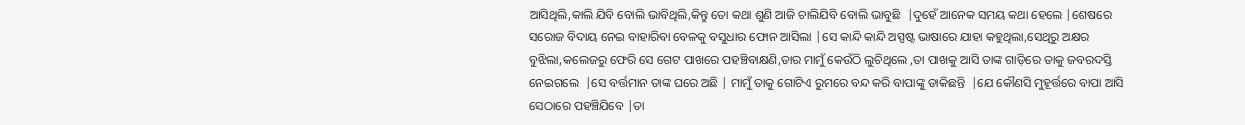ଆସିଥିଲି,କାଲି ଯିବି ବୋଲି ଭାବିଥିଲି,କିନ୍ତୁ ତୋ କଥା ଶୁଣି ଆଜି ଚାଲିଯିବି ବୋଲି ଭାବୁଛି  |ଦୁହେଁ ଆନେକ ସମୟ କଥା ହେଲେ |ଶେଷରେ ସରୋଜ ବିଦାୟ ନେଇ ବାହାରିବା ବେଳକୁ ବସୁଧାର ଫୋନ ଆସିଲା |ସେ କାନ୍ଦି କାନ୍ଦି ଅସ୍ପଷ୍ଟ ଭାଷାରେ ଯାହା କହୁଥିଲା,ସେଥିରୁ ଅକ୍ଷର  ବୁଝିଲା,କଲେଜରୁ ଫେରି ସେ ଗେଟ ପାଖରେ ପହଞ୍ଚିବାକ୍ଷଣି,ତାର ମାମୁଁ କେଉଁଠି ଲୁଚିଥିଲେ ,ତା ପାଖକୁ ଆସି ତାଙ୍କ ଗାଡ଼ିରେ ତାକୁ ଜବରଦସ୍ତି ନେଇଗଲେ  |ସେ ବର୍ତ୍ତମାନ ତାଙ୍କ ଘରେ ଅଛି | ମାମୁଁ ତାକୁ ଗୋଟିଏ ରୁମରେ ବନ୍ଦ କରି ବାପାଙ୍କୁ ଡାକିଛନ୍ତି  |ଯେ କୌଣସି ମୁହୂର୍ତ୍ତରେ ବାପା ଆସି ସେଠାରେ ପହଞ୍ଚିଯିବେ |ତା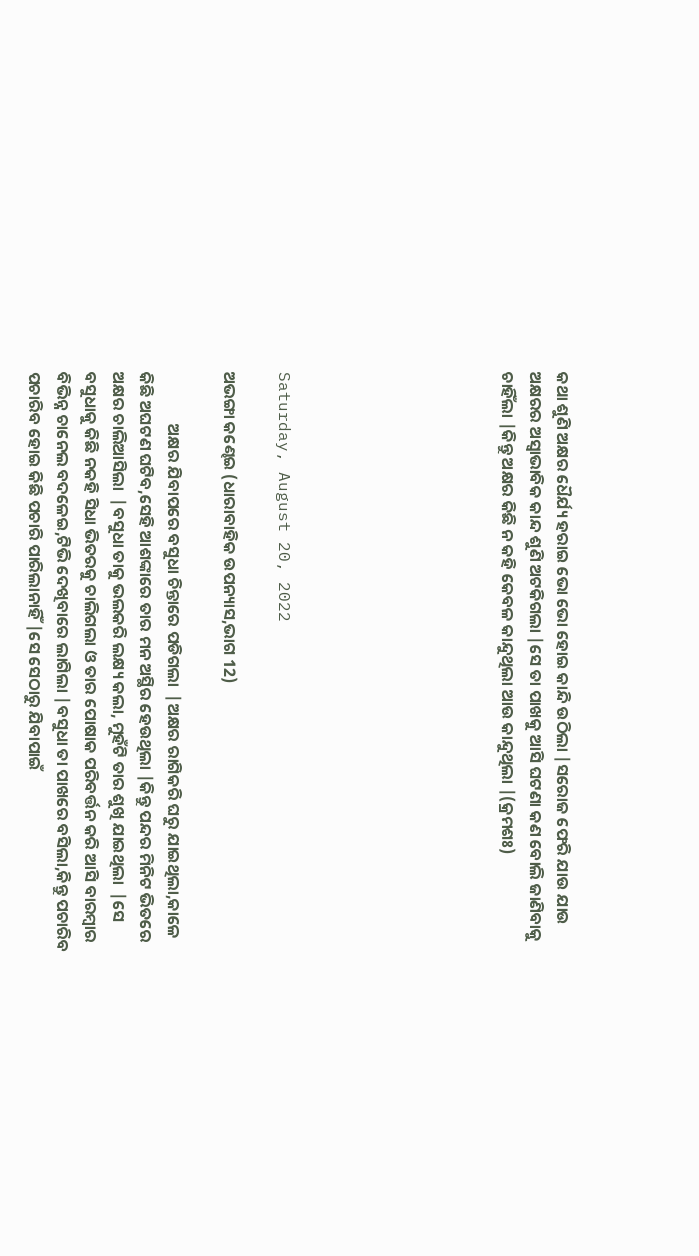କଥା ଶୁଣି ଅକ୍ଷର ଧୈର୍ଯ୍ୟ ହରାଇ ଭୋ ଭୋ ହୋଇ କାନ୍ଦି ଉଠିଲା |ସରୋଜ ଫେରି ଯାଉ ଯାଉ ଅକ୍ଷରର ଅସ୍ୱାଭାବିକ କାନ୍ଦ ଶୁଣି ଅଟକିଗଲା |ସେ ତା ପାଖକୁ ଆସି ଘଟଣା କଣ ବୋଲି ଜାଣିବାକୁ ଚାହିଁଲା |କିନ୍ତୁ ଅକ୍ଷର କିଛି ନ କହି କେବଳ କାନ୍ଦୁଥିଲା ଆଉ କାନ୍ଦୁଥିଲା |(କ୍ରମଶଃ)







Saturday, August 20, 2022

ଅଭଙ୍ଗା କଣ୍ଢେଇ (ଧାରାବାହିକ ଉପନ୍ୟାସ,ଭାଗ 12)

              ଅକ୍ଷର ଯିବାପରେ ବସୁଧା ଚିନ୍ତାରେ ପଡିଗଲା  |ଅକ୍ଷର ରାଗିକରି ଘରୁ ଯାଇଥିଲା,କାଳେ କିଛି ଅଘଟଣ ଘଟିବ,ସେହି ଆଶଙ୍କାରେ ତାର ମନ ଅସ୍ଥିର ହେଉଥିଲା |କିନ୍ତୁ ପନ୍ଦର ମିନିଟ ଭିତରେ ଅକ୍ଷର ଚାଲିଆସିଲା  |ବସୁଧା ତାକୁ ଭଲକରି ଲକ୍ଷ୍ୟ କଲା, ମୁହଁଟି ତାର ଶୁଖି ଯାଇଥିଲା  |ସେ ବସୁଧାକୁ କିଛି ନକହି ସିଧା ଭିତରକୁ ଚାଲିଗଲା ଓ ତାର ପୋଷାକ ପରିବର୍ତ୍ତନ କରି ଆସି ବାରମ୍ବାର ବିଭିନ୍ନ ଚାନେଲ ବଦଳେଇ,ଟିଭି ଦେଖିବାରେ ଲାଗିଲା |ବସୁଧା ତା ପାଖରେ ବସିଲା,କିନ୍ତୁ ପଚାରିବ ପଚାରିବ ହୋଇ କିଛି ପଚାରି ପାରିଲାନାହିଁ |ସେ ସେଠାରୁ ଯିବାପାଇଁ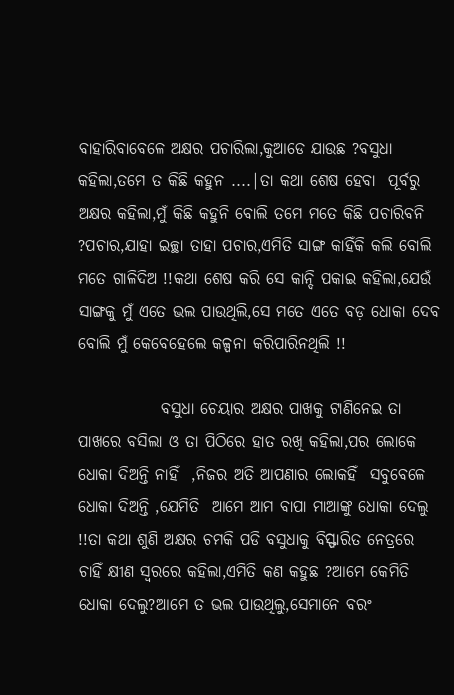ବାହାରିବାବେଳେ ଅକ୍ଷର ପଚାରିଲା,କୁଆଡେ ଯାଉଛ ?ବସୁଧା କହିଲା,ତମେ ତ କିଛି କହୁନ ....|ତା କଥା ଶେଷ ହେବା  ପୂର୍ବରୁ ଅକ୍ଷର କହିଲା,ମୁଁ କିଛି କହୁନି ବୋଲି ତମେ ମତେ କିଛି ପଚାରିବନି ?ପଚାର,ଯାହା ଇଚ୍ଛା ତାହା ପଚାର,ଏମିତି ସାଙ୍ଗ କାହିଁକି କଲି ବୋଲି ମତେ ଗାଳିଦିଅ !!କଥା ଶେଷ କରି ସେ କାନ୍ଦି ପକାଇ କହିଲା,ଯେଉଁ ସାଙ୍ଗକୁ ମୁଁ ଏତେ ଭଲ ପାଉଥିଲି,ସେ ମତେ ଏତେ ବଡ଼ ଧୋକା ଦେବ ବୋଲି ମୁଁ କେବେହେଲେ କଳ୍ପନା କରିପାରିନଥିଲି !!

             ବସୁଧା ଚେୟାର ଅକ୍ଷର ପାଖକୁ ଟାଣିନେଇ ତା ପାଖରେ ବସିଲା ଓ ତା ପିଠିରେ ହାତ ରଖି କହିଲା,ପର ଲୋକେ ଧୋକା ଦିଅନ୍ତି ନାହିଁ  ,ନିଜର ଅତି ଆପଣାର ଲୋକହିଁ  ସବୁବେଳେ ଧୋକା ଦିଅନ୍ତି ,ଯେମିତି  ଆମେ ଆମ ବାପା ମାଆଙ୍କୁ ଧୋକା ଦେଲୁ !!ତା କଥା ଶୁଣି ଅକ୍ଷର ଚମକି ପଡି ବସୁଧାକୁ ବିସ୍ଫାରିତ ନେତ୍ରରେ ଚାହିଁ କ୍ଷୀଣ ସ୍ୱରରେ କହିଲା,ଏମିତି କଣ କହୁଛ ?ଆମେ କେମିତି ଧୋକା ଦେଲୁ?ଆମେ ତ ଭଲ ପାଉଥିଲୁ,ସେମାନେ ବରଂ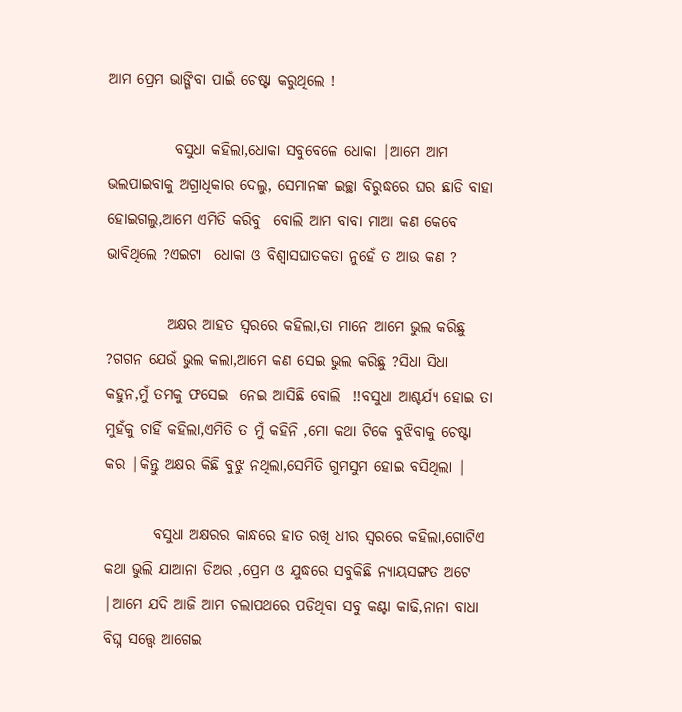ଆମ ପ୍ରେମ ଭାଙ୍ଗିବା ପାଇଁ ଚେଷ୍ଟା କରୁଥିଲେ !

           ବସୁଧା କହିଲା,ଧୋକା ସବୁବେଳେ ଧୋକା |ଆମେ ଆମ ଭଲପାଇବାକୁ ଅଗ୍ରାଧିକାର ଦେଲୁ, ସେମାନଙ୍କ ଇଚ୍ଛା ବିରୁଦ୍ଧରେ ଘର ଛାଡି ବାହା ହୋଇଗଲୁ,ଆମେ ଏମିତି କରିବୁ  ବୋଲି ଆମ ବାବା ମାଆ କଣ କେବେ ଭାବିଥିଲେ ?ଏଇଟା  ଧୋକା ଓ ବିଶ୍ଵାସଘାତକତା ନୁହେଁ ତ ଆଉ କଣ ?

          ଅକ୍ଷର ଆହତ ସ୍ୱରରେ କହିଲା,ତା ମାନେ ଆମେ ଭୁଲ କରିଛୁ ?ଗଗନ ଯେଉଁ ଭୁଲ କଲା,ଆମେ କଣ ସେଇ ଭୁଲ କରିଛୁ ?ସିଧା ସିଧା କହୁନ,ମୁଁ ତମକୁ ଫସେଇ  ନେଇ ଆସିଛି ବୋଲି  !!ବସୁଧା ଆଶ୍ଚର୍ଯ୍ୟ ହୋଇ ତା ମୁହଁକୁ ଚାହିଁ କହିଲା,ଏମିତି ତ ମୁଁ କହିନି ,ମୋ କଥା ଟିକେ ବୁଝିବାକୁ ଚେଷ୍ଟା କର |କିନ୍ତୁ ଅକ୍ଷର କିଛି ବୁଝୁ ନଥିଲା,ସେମିତି ଗୁମସୁମ ହୋଇ ବସିଥିଲା |

        ବସୁଧା ଅକ୍ଷରର କାନ୍ଧରେ ହାତ ରଖି ଧୀର ସ୍ୱରରେ କହିଲା,ଗୋଟିଏ କଥା ଭୁଲି ଯାଆନା ଡିଅର ,ପ୍ରେମ ଓ ଯୁଦ୍ଧରେ ସବୁକିଛି ନ୍ୟାୟସଙ୍ଗତ ଅଟେ |ଆମେ ଯଦି ଆଜି ଆମ ଚଲାପଥରେ ପଡିଥିବା ସବୁ କଣ୍ଟା କାଢି,ନାନା ବାଧା ବିଘ୍ନ ସତ୍ତ୍ୱେ ଆଗେଇ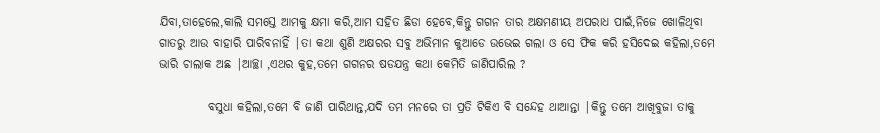ଯିବା,ତାହେଲେ,କାଲି ସମସ୍ତେ ଆମକୁ କ୍ଷମା କରି,ଆମ ସହିତ ଛିଡା ହେବେ,କିନ୍ତୁ ଗଗନ ତାର ଅକ୍ଷମଣୀୟ ଅପରାଧ ପାଇଁ,ନିଜେ ଖୋଳିଥିବା ଗାତରୁ ଆଉ ବାହାରି ପାରିବନାହିଁ |ତା କଥା ଶୁଣି ଅକ୍ଷରର ସବୁ ଅଭିମାନ କୁଆଡେ ଉଭେଇ ଗଲା ଓ ସେ ଫିକ କରି ହସିଦେଇ କହିଲା,ତମେ ଭାରି ଚାଲାକ ଅଛ |ଆଚ୍ଛା ,ଏଥର କୁହ,ତମେ ଗଗନର ଷଡଯନ୍ତ୍ର କଥା କେମିତି ଜାଣିପାରିଲ ?

          ବସୁଧା କହିଲା,ତମେ ବି ଜାଣି ପାରିଥାନ୍ତ,ଯଦି ତମ ମନରେ ତା ପ୍ରତି ଟିକିଏ ବି ସନ୍ଦେହ ଥାଆନ୍ତା |କିନ୍ତୁ ତମେ ଆଖିବୁଜା ତାକୁ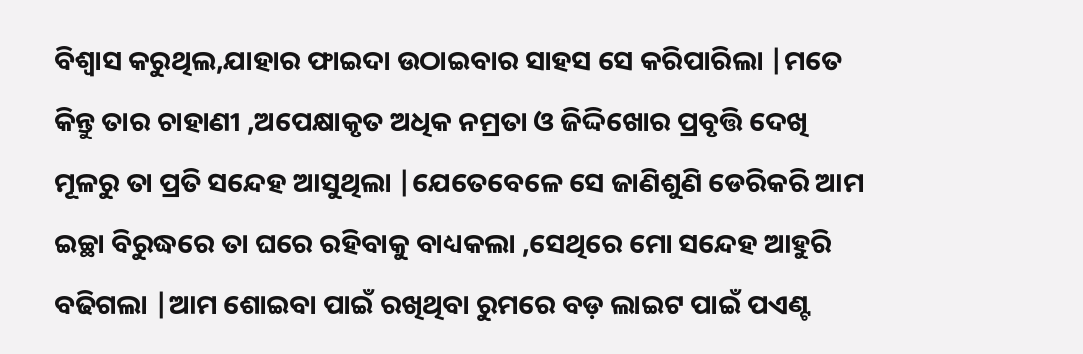ବିଶ୍ୱାସ କରୁଥିଲ,ଯାହାର ଫାଇଦା ଉଠାଇବାର ସାହସ ସେ କରିପାରିଲା |ମତେ କିନ୍ତୁ ତାର ଚାହାଣୀ ,ଅପେକ୍ଷାକୃତ ଅଧିକ ନମ୍ରତା ଓ ଜିଦ୍ଦିଖୋର ପ୍ରବୃତ୍ତି ଦେଖି ମୂଳରୁ ତା ପ୍ରତି ସନ୍ଦେହ ଆସୁଥିଲା |ଯେତେବେଳେ ସେ ଜାଣିଶୁଣି ଡେରିକରି ଆମ ଇଚ୍ଛା ବିରୁଦ୍ଧରେ ତା ଘରେ ରହିବାକୁ ବାଧ୍ୟକଲା ,ସେଥିରେ ମୋ ସନ୍ଦେହ ଆହୁରି ବଢିଗଲା |ଆମ ଶୋଇବା ପାଇଁ ରଖିଥିବା ରୁମରେ ବଡ଼ ଲାଇଟ ପାଇଁ ପଏଣ୍ଟ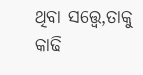ଥିବା ସତ୍ତ୍ୱେ,ତାକୁ କାଢି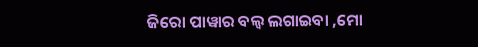ଜିରୋ ପାୱାର ବଲ୍ବ ଲଗାଇବା ,ମୋ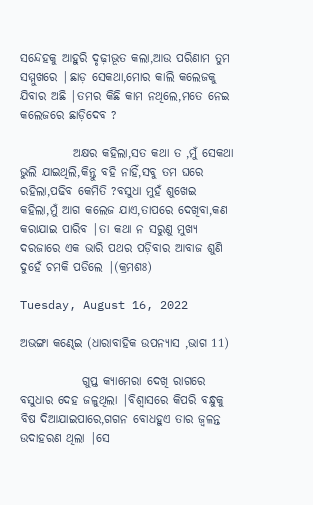ସନ୍ଦେହକୁ ଆହୁରି ଦୃଢ଼ୀଭୂତ କଲା,ଆଉ ପରିଣାମ ତୁମ ସମ୍ମୁଖରେ |ଛାଡ଼ ସେକଥା,ମୋର କାଲି କଲେଜକୁ ଯିବାର ଅଛି |ତମର କିଛି କାମ ନଥିଲେ,ମତେ ନେଇ କଲେଜରେ ଛାଡ଼ିଦେବ ?

           ଅକ୍ଷର କହିଲା,ସତ କଥା ତ ,ମୁଁ ସେକଥା ଭୁଲି ଯାଇଥିଲି,କିନ୍ତୁ ବହି ନାହିଁ,ସବୁ ତମ ଘରେ ରହିଲା,ପଢିବ କେମିତି ?ବସୁଧା ମୁହଁ ଶୁଖେଇ କହିଲା,ମୁଁ ଆଗ କଲେଜ ଯାଏ,ତାପରେ ଦେଖିବା,କଣ କରାଯାଇ ପାରିବ |ତା କଥା ନ ସରୁଣୁ ମୁଖ୍ୟ ଦରଜାରେ ଏକ ଭାରି ପଥର ପଡ଼ିବାର ଆବାଜ ଶୁଣି ଦୁହେଁ ଚମକି ପଡିଲେ |(କ୍ରମଶଃ)

Tuesday, August 16, 2022

ଅଭଙ୍ଗା କଣ୍ଢେଇ (ଧାରାବାହିକ ଉପନ୍ୟାସ ,ଭାଗ 11)

             ଗୁପ୍ତ କ୍ୟାମେରା ଦେଖି ରାଗରେ ବସୁଧାର ଦେହ ଜଳୁଥିଲା |ବିଶ୍ୱାସରେ କିପରି ବନ୍ଧୁକୁ ବିଷ ଦିଆଯାଇପାରେ,ଗଗନ ବୋଧହୁଏ ତାର ଜ୍ୱଳନ୍ତ ଉଦାହରଣ ଥିଲା |ସେ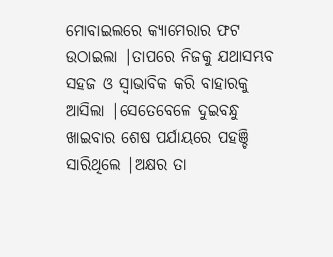ମୋବାଇଲରେ କ୍ୟାମେରାର ଫଟ ଉଠାଇଲା |ତାପରେ ନିଜକୁ ଯଥାସମ୍ଭବ ସହଜ ଓ ସ୍ୱାଭାବିକ କରି ବାହାରକୁ ଆସିଲା |ସେତେବେଳେ ଦୁଇବନ୍ଧୁ ଖାଇବାର ଶେଷ ପର୍ଯାୟରେ ପହଞ୍ଚି ସାରିଥିଲେ |ଅକ୍ଷର ତା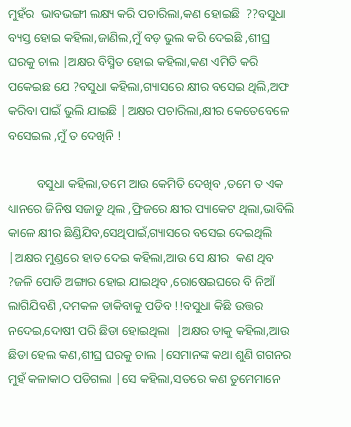ମୁହଁର  ଭାବଭଙ୍ଗୀ ଲକ୍ଷ୍ୟ କରି ପଚାରିଲା,କଣ ହୋଇଛି  ??ବସୁଧା ବ୍ୟସ୍ତ ହୋଇ କହିଲା,ଜାଣିଲ,ମୁଁ ବଡ଼ ଭୁଲ କରି ଦେଇଛି ,ଶୀଘ୍ର ଘରକୁ ଚାଲ |ଅକ୍ଷର ବିସ୍ମିତ ହୋଇ କହିଲା,କଣ ଏମିତି କରି ପକେଇଛ ଯେ ?ବସୁଧା କହିଲା,ଗ୍ୟାସରେ କ୍ଷୀର ବସେଇ ଥିଲି,ଅଫ କରିବା ପାଇଁ ଭୁଲି ଯାଇଛି |ଅକ୍ଷର ପଚାରିଲା,କ୍ଷୀର କେତେବେଳେ ବସେଇଲ ,ମୁଁ ତ ଦେଖିନି !

         ବସୁଧା କହିଲା,ତମେ ଆଉ କେମିତି ଦେଖିବ ,ତମେ ତ ଏକ ଧ୍ୟାନରେ ଜିନିଷ ସଜାଡୁ ଥିଲ ,ଫ୍ରିଜରେ କ୍ଷୀର ପ୍ୟାକେଟ ଥିଲା,ଭାବିଲି କାଳେ କ୍ଷୀର ଛିଣ୍ଡିଯିବ,ସେଥିପାଇଁ,ଗ୍ୟାସରେ ବସେଇ ଦେଇଥିଲି |ଅକ୍ଷର ମୁଣ୍ଡରେ ହାତ ଦେଇ କହିଲା,ଆଉ ସେ କ୍ଷୀର  କଣ ଥିବ ?ଜଳି ପୋଡି ଅଙ୍ଗାର ହୋଇ ଯାଇଥିବ ,ରୋଷେଇଘରେ ବି ନିଆଁ ଲାଗିଯିବଣି ,ଦମକଳ ଡାକିବାକୁ ପଡିବ !!ବସୁଧା କିଛି ଉତ୍ତର ନଦେଇ,ଦୋଷୀ ପରି ଛିଡା ହୋଇଥିଲା  |ଅକ୍ଷର ତାକୁ କହିଲା,ଆଉ ଛିଡା ହେଲ କଣ,ଶୀଘ୍ର ଘରକୁ ଚାଲ |ସେମାନଙ୍କ କଥା ଶୁଣି ଗଗନର ମୁହଁ କଳାକାଠ ପଡିଗଲା |ସେ କହିଲା,ସତରେ କଣ ତୁମେମାନେ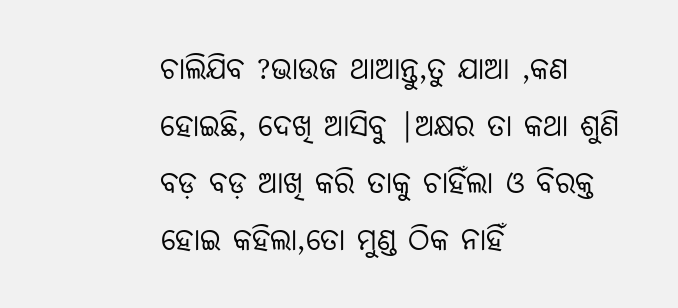ଚାଲିଯିବ ?ଭାଉଜ ଥାଆନ୍ତୁ,ତୁ ଯାଆ ,କଣ ହୋଇଛି, ଦେଖି ଆସିବୁ |ଅକ୍ଷର ତା କଥା ଶୁଣି ବଡ଼ ବଡ଼ ଆଖି କରି ତାକୁ ଚାହିଁଲା ଓ ବିରକ୍ତ ହୋଇ କହିଲା,ତୋ ମୁଣ୍ଡ ଠିକ ନାହିଁ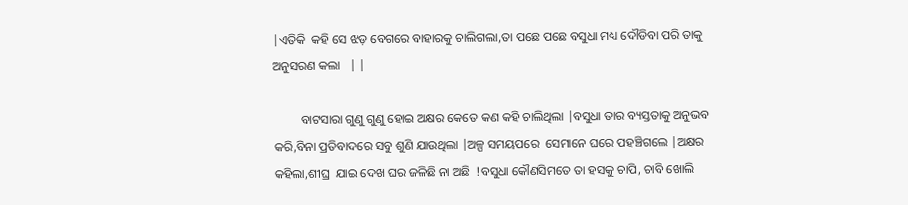|ଏତିକି  କହି ସେ ଝଡ଼ ବେଗରେ ବାହାରକୁ ଚାଲିଗଲା,ତା ପଛେ ପଛେ ବସୁଧା ମଧ୍ୟ ଦୌଡିବା ପରି ତାକୁ ଅନୁସରଣ କଲା   | |

         ବାଟସାରା ଗୁଣୁ ଗୁଣୁ ହୋଇ ଅକ୍ଷର କେତେ କଣ କହି ଚାଲିଥିଲା |ବସୁଧା ତାର ବ୍ୟସ୍ତତାକୁ ଅନୁଭବ କରି,ବିନା ପ୍ରତିବାଦରେ ସବୁ ଶୁଣି ଯାଉଥିଲା |ଅଳ୍ପ ସମୟପରେ  ସେମାନେ ଘରେ ପହଞ୍ଚିଗଲେ |ଅକ୍ଷର କହିଲା,ଶୀଘ୍ର  ଯାଇ ଦେଖ ଘର ଜଳିଛି ନା ଅଛି  !ବସୁଧା କୌଣସିମତେ ତା ହସକୁ ଚାପି, ଚାବି ଖୋଲି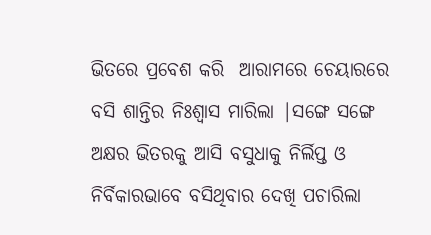ଭିତରେ ପ୍ରବେଶ କରି  ଆରାମରେ ଚେୟାରରେ ବସି ଶାନ୍ତିର ନିଃଶ୍ୱାସ ମାରିଲା |ସଙ୍ଗେ ସଙ୍ଗେ ଅକ୍ଷର ଭିତରକୁ ଆସି ବସୁଧାକୁ ନିର୍ଲିପ୍ତ ଓ ନିର୍ବିକାରଭାବେ ବସିଥିବାର ଦେଖି ପଚାରିଲା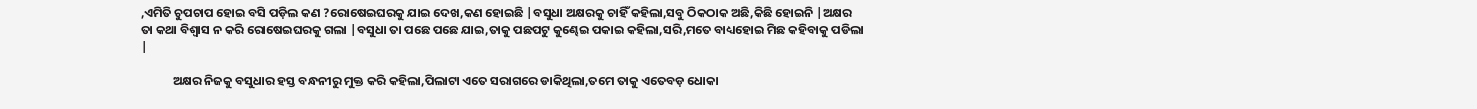,ଏମିତି ଚୁପଚାପ ହୋଇ ବସି ପଡ଼ିଲ କଣ ?ରୋଷେଇଘରକୁ ଯାଇ ଦେଖ,କଣ ହୋଇଛି |ବସୁଧା ଅକ୍ଷରକୁ ଚାହିଁ କହିଲା,ସବୁ ଠିକଠାକ ଅଛି,କିଛି ହୋଇନି |ଅକ୍ଷର ତା କଥା ବିଶ୍ୱାସ ନ କରି ରୋଷେଇଘରକୁ ଗଲା |ବସୁଧା ତା ପଛେ ପଛେ ଯାଇ,ତାକୁ ପଛପଟୁ କୁଣ୍ଢେଇ ପକାଇ କହିଲା,ସରି,ମତେ ବାଧ୍ୟହୋଇ ମିଛ କହିବାକୁ ପଡିଲା  |

           ଅକ୍ଷର ନିଜକୁ ବସୁଧାର ହସ୍ତ ବନ୍ଧନୀରୁ ମୁକ୍ତ କରି କହିଲା,ପିଲାଟା ଏତେ ସରାଗରେ ଡାକିଥିଲା,ତମେ ତାକୁ ଏତେବଡ଼ ଧୋକା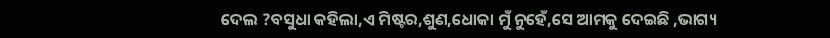ଦେଲ ?ବସୁଧା କହିଲା,ଏ ମିଷ୍ଟର,ଶୁଣ,ଧୋକା ମୁଁ ନୁହେଁ,ସେ ଆମକୁ ଦେଇଛି ,ଭାଗ୍ୟ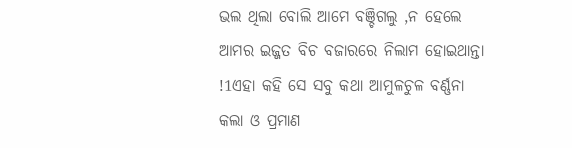ଭଲ ଥିଲା ବୋଲି ଆମେ ବଞ୍ଚିଗଲୁ ,ନ ହେଲେ ଆମର ଇଜ୍ଜତ ବିଚ ବଜାରରେ ନିଲାମ ହୋଇଥାନ୍ତା !1ଏହା କହି ସେ ସବୁ କଥା ଆମୁଳଚୁଳ ବର୍ଣ୍ଣନା କଲା ଓ ପ୍ରମାଣ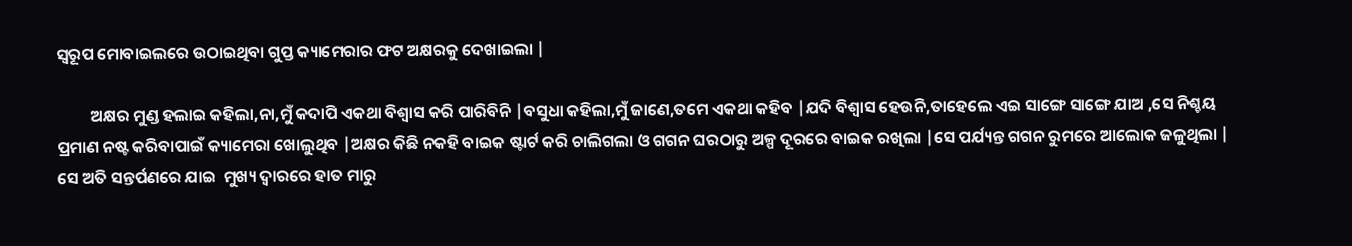ସ୍ୱରୂପ ମୋବାଇଲରେ ଉଠାଇଥିବା ଗୁପ୍ତ କ୍ୟାମେରାର ଫଟ ଅକ୍ଷରକୁ ଦେଖାଇଲା |

         ଅକ୍ଷର ମୁଣ୍ଡ ହଲାଇ କହିଲା,ନା,ମୁଁ କଦାପି ଏକଥା ବିଶ୍ୱାସ କରି ପାରିବିନି |ବସୁଧା କହିଲା,ମୁଁ ଜାଣେ,ତମେ ଏକଥା କହିବ |ଯଦି ବିଶ୍ୱାସ ହେଉନି,ତାହେଲେ ଏଇ ସାଙ୍ଗେ ସାଙ୍ଗେ ଯାଅ ,ସେ ନିଶ୍ଚୟ ପ୍ରମାଣ ନଷ୍ଟ କରିବାପାଇଁ କ୍ୟାମେରା ଖୋଲୁଥିବ |ଅକ୍ଷର କିଛି ନକହି ବାଇକ ଷ୍ଟାର୍ଟ କରି ଚାଲିଗଲା ଓ ଗଗନ ଘରଠାରୁ ଅଳ୍ପ ଦୂରରେ ବାଇକ ରଖିଲା |ସେ ପର୍ଯ୍ୟନ୍ତ ଗଗନ ରୁମରେ ଆଲୋକ ଜଳୁଥିଲା |  ସେ ଅତି ସନ୍ତର୍ପଣରେ ଯାଇ  ମୁଖ୍ୟ ଦ୍ୱାରରେ ହାତ ମାରୁ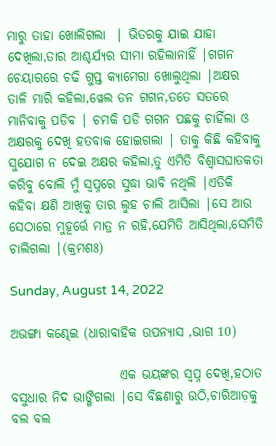ମାରୁ ତାହା ଖୋଲିଗଲା  | ଭିତରକୁ ଯାଇ ଯାହା ଦେଖିଲା,ତାର ଆଶ୍ଚର୍ଯ୍ୟର ସୀମା ରହିଲାନାହିଁ |ଗଗନ ଚେୟାରରେ ଚଢି ଗୁପ୍ତ କ୍ୟାମେରା ଖୋଲୁଥିଲା |ଅକ୍ଷର ତାଳି ମାରି କହିଲା,ୱେଲ ଡନ ଗଗନ,ତତେ ସତରେ ମାନିବାକୁ ପଡିବ | ଚମକି ପଡି ଗଗନ ପଛକୁ ଚାହିଁଲା ଓ ଅକ୍ଷରକୁ ଦେଖି ହତବାକ ହୋଇଗଲା | ତାକୁ କିଛି କହିବାକୁ ସୁଯୋଗ ନ ଦେଇ ଅକ୍ଷର କହିଲା,ତୁ ଏମିତି ବିଶ୍ଵାସଘାତକତା କରିବୁ ବୋଲି ମୁଁ ସ୍ୱପ୍ନରେ ସୁଦ୍ଧା ଭାବି ନଥିଲି |ଏତିକି କହିବା କ୍ଷଣି ଆଖିକୁ ତାର ଲୁହ ଚାଲି ଆସିଲା |ସେ ଆଉ ସେଠାରେ ମୁହୂର୍ତ୍ତେ ମାତ୍ର ନ ରହି,ଯେମିତି ଆସିଥିଲା,ସେମିତି ଚାଲିଗଲା |(କ୍ରମଶଃ)

Sunday, August 14, 2022

ଅଭଙ୍ଗା କଣ୍ଢେଇ (ଧାରାବାହିକ ଉପନ୍ୟାସ ,ଭାଗ 10)

                     ଏକ ଭୟଙ୍କର ସ୍ୱପ୍ନ ଦେଖି,ହଠାତ ବସୁଧାର ନିଦ ଭାଙ୍ଗିଗଲା |ସେ ବିଛଣାରୁ ଉଠି,ଚାରିଆଡ଼କୁ ବଲ ବଲ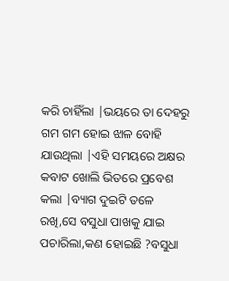କରି ଚାହିଁଲା |ଭୟରେ ତା ଦେହରୁ ଗମ ଗମ ହୋଇ ଝାଳ ବୋହି ଯାଉଥିଲା |ଏହି ସମୟରେ ଅକ୍ଷର କବାଟ ଖୋଲି ଭିତରେ ପ୍ରବେଶ କଲା |ବ୍ୟାଗ ଦୁଇଟି ତଳେ ରଖି,ସେ ବସୁଧା ପାଖକୁ ଯାଇ ପଚାରିଲା,କଣ ହୋଇଛି ?ବସୁଧା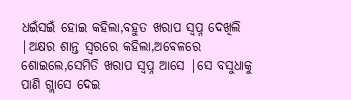ଧଇଁସଇଁ ହୋଇ କହିଲା,ବହୁତ ଖରାପ ସ୍ୱପ୍ନ ଦେଖିଲି |ଅକ୍ଷର ଶାନ୍ତ ସ୍ୱରରେ କହିଲା,ଅବେଳରେ  ଶୋଇଲେ,ସେମିତି ଖରାପ ସ୍ୱପ୍ନ ଆସେ |ସେ ବସୁଧାକୁ ପାଣି ଗ୍ଲାସେ ଦେଇ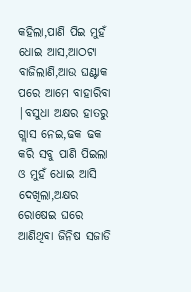କହିଲା,ପାଣି ପିଇ ମୁହଁ ଧୋଇ ଆସ,ଆଠଟା ବାଜିଲାଣି,ଆଉ ଘଣ୍ଟାକ ପରେ ଆମେ ବାହାରିବା |ବସୁଧା ଅକ୍ଷର ହାତରୁ ଗ୍ଲାସ ନେଇ,ଢକ ଢକ କରି ସବୁ ପାଣି ପିଇଲା ଓ ମୁହଁ ଧୋଇ ଆସି ଦେଖିଲା,ଅକ୍ଷର ରୋଷେଇ ଘରେ ଆଣିଥିବା ଜିନିଷ ସଜାଡି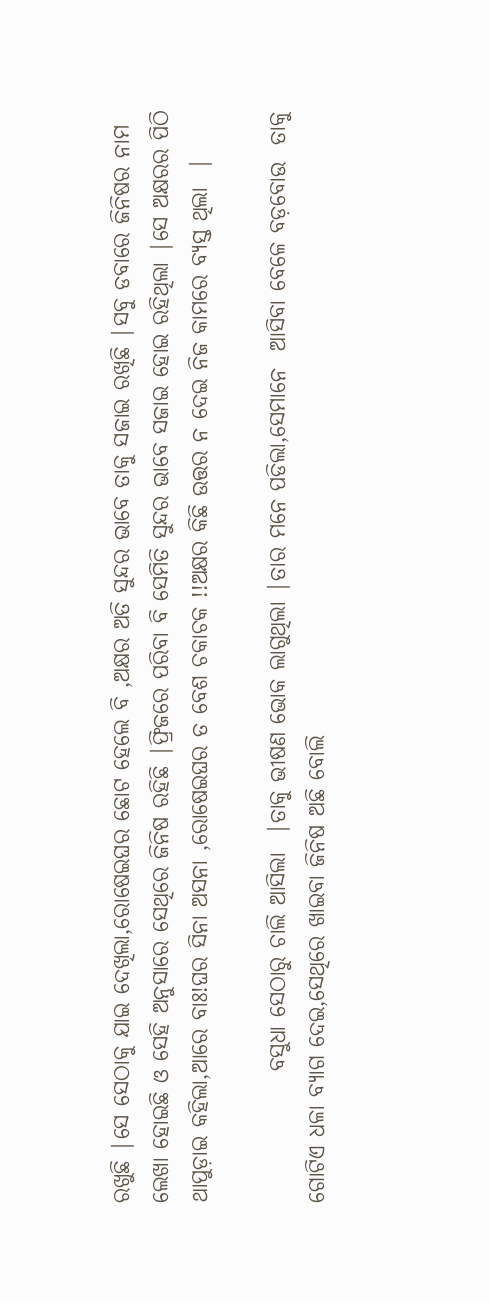ରଖୁଛି |ସେ ସେଠାକୁ ଯାଇ ଦେଖିଲା,ରୋଷେଇଘର ଛୋଟ ହେଲେ ବି ,ଅକ୍ଷର ଅତି ସୁନ୍ଦର ଭାବେ ତାକୁ ସଜାଇ ରଖିଛି |ସବୁ ଡବାରେ ଜିନିଷର ନାମ ଲେଖା ହୋଇଛି ଓ ସେହି ଅନୁସାରେ ସେଥିରେ ଜିନିଷ ରହିଛି |ଫ୍ରିଜରେ ପରିବା ବି ସେମିତି ସୁନ୍ଦର ଭାବେ ସଜାଇ ହୋଇ ରହିଥିଲା |ସେ ଅକ୍ଷରର ପିଠି ଥାପୁଡ଼ାଇ କହିଲା,ଆରେ ବାଃ!ଘର ସିନା ଅସନା ,ରୋଷେଇଘର ତ ବେଶ ଚକାଚକ !!ଅକ୍ଷର କିଛି ଉତ୍ତର ନ ଦେଇ ନିଜ କାମରେ ବ୍ୟସ୍ତ ଥିଲା  |

               ବସୁଧା ସେଠାରୁ ଚାଲି ଆସିଲା  |ତାକୁ ଭୀଷଣ ଭୋକ ଲାଗୁଥିଲା |ତାର ମନେ ପଡିଲା,ସେମାନେ  ଆସିବା ବେଳେ ବଡ଼ବୋଉ  ତାକୁ ଗୋଟିଏ ଧଳା ବ୍ୟାଗ ଦେଇ,ସେଥିରେ ଖାଇବା ଜିନିଷ ଅଛି ବୋଲି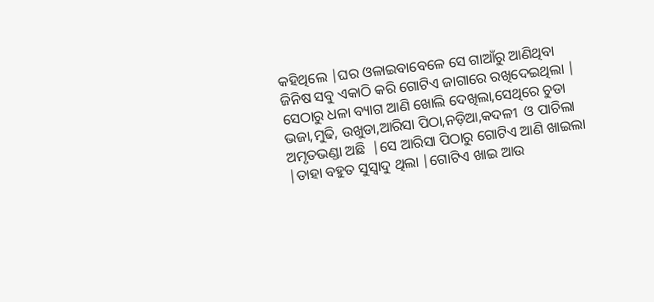କହିଥିଲେ |ଘର ଓଳାଇବାବେଳେ ସେ ଗାଆଁରୁ ଆଣିଥିବା  ଜିନିଷ ସବୁ ଏକାଠି କରି ଗୋଟିଏ ଜାଗାରେ ରଖିଦେଇଥିଲା | ସେଠାରୁ ଧଳା ବ୍ୟାଗ ଆଣି ଖୋଲି ଦେଖିଲା,ସେଥିରେ ଚୁଡା ଭଜା,ମୁଢି, ଉଖୁଡା,ଆରିସା ପିଠା,ନଡ଼ିଆ,କଦଳୀ  ଓ ପାଚିଲା ଅମୃତଭଣ୍ଡା ଅଛି  |ସେ ଆରିସା ପିଠାରୁ ଗୋଟିଏ ଆଣି ଖାଇଲା |ତାହା ବହୁତ ସୁସ୍ୱାଦୁ ଥିଲା |ଗୋଟିଏ ଖାଇ ଆଉ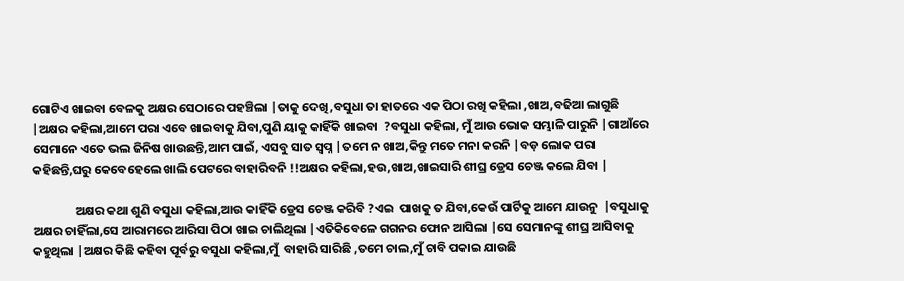ଗୋଟିଏ ଖାଇବା ବେଳକୁ ଅକ୍ଷର ସେଠାରେ ପହଞ୍ଚିଲା |ତାକୁ ଦେଖି,ବସୁଧା ତା ହାତରେ ଏକ ପିଠା ରଖି କହିଲା ,ଖାଅ,ବଢିଆ ଲାଗୁଛି |ଅକ୍ଷର କହିଲା,ଆମେ ପରା ଏବେ ଖାଇବାକୁ ଯିବା,ପୁଣି ୟାକୁ କାହିଁକି ଖାଇବା  ?ବସୁଧା କହିଲା, ମୁଁ ଆଉ ଭୋକ ସମ୍ଭାଳି ପାରୁନି |ଗାଆଁରେ ସେମାନେ ଏତେ ଭଲ ଜିନିଷ ଖାଉଛନ୍ତି,ଆମ ପାଇଁ, ଏସବୁ ସାତ ସ୍ୱପ୍ନ |ତମେ ନ ଖାଅ,କିନ୍ତୁ ମତେ ମନା କରନି |ବଡ଼ ଲୋକ ପରା କହିଛନ୍ତି,ଘରୁ କେବେହେଲେ ଖାଲି ପେଟରେ ବାହାରିବନି !!ଅକ୍ଷର କହିଲା,ହଉ,ଖାଅ,ଖାଇସାରି ଶୀଘ୍ର ଡ୍ରେସ ଚେଞ୍ଜ କଲେ ଯିବା |

               ଅକ୍ଷର କଥା ଶୁଣି ବସୁଧା କହିଲା,ଆଉ କାହିଁକି ଡ୍ରେସ ଚେଞ୍ଜ କରିବି ?ଏଇ  ପାଖକୁ ତ ଯିବା,କେଉଁ ପାର୍ଟିକୁ ଆମେ ଯାଉନୁ  |ବସୁଧାକୁ ଅକ୍ଷର ଚାହିଁଲା,ସେ ଆରାମରେ ଆରିସା ପିଠା ଖାଇ ଚାଲିଥିଲା |ଏତିକିବେଳେ ଗଗନର ଫୋନ ଆସିଲା |ସେ ସେମାନଙ୍କୁ ଶୀଘ୍ର ଆସିବାକୁ କହୁଥିଲା |ଅକ୍ଷର କିଛି କହିବା ପୂର୍ବରୁ ବସୁଧା କହିଲା,ମୁଁ  ବାହାରି ସାରିଛି ,ତମେ ଚାଲ,ମୁଁ ଚାବି ପକାଇ ଯାଉଛି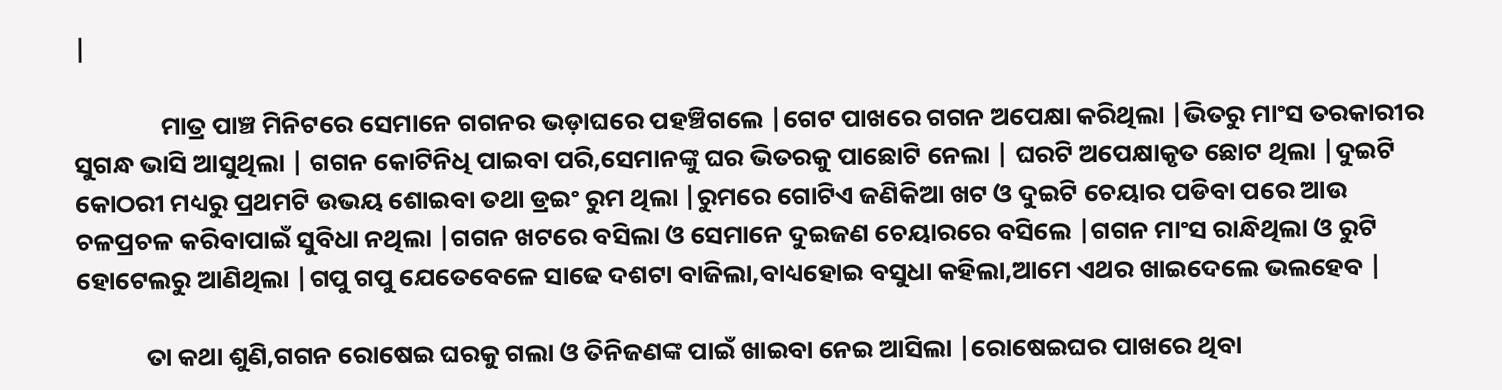|

               ମାତ୍ର ପାଞ୍ଚ ମିନିଟରେ ସେମାନେ ଗଗନର ଭଡ଼ାଘରେ ପହଞ୍ଚିଗଲେ |ଗେଟ ପାଖରେ ଗଗନ ଅପେକ୍ଷା କରିଥିଲା |ଭିତରୁ ମାଂସ ତରକାରୀର ସୁଗନ୍ଧ ଭାସି ଆସୁଥିଲା | ଗଗନ କୋଟିନିଧି ପାଇବା ପରି,ସେମାନଙ୍କୁ ଘର ଭିତରକୁ ପାଛୋଟି ନେଲା | ଘରଟି ଅପେକ୍ଷାକୃତ ଛୋଟ ଥିଲା |ଦୁଇଟି କୋଠରୀ ମଧ୍ୟରୁ ପ୍ରଥମଟି ଉଭୟ ଶୋଇବା ତଥା ଡ୍ରଇଂ ରୁମ ଥିଲା |ରୁମରେ ଗୋଟିଏ ଜଣିକିଆ ଖଟ ଓ ଦୁଇଟି ଚେୟାର ପଡିବା ପରେ ଆଉ ଚଳପ୍ରଚଳ କରିବାପାଇଁ ସୁବିଧା ନଥିଲା |ଗଗନ ଖଟରେ ବସିଲା ଓ ସେମାନେ ଦୁଇଜଣ ଚେୟାରରେ ବସିଲେ |ଗଗନ ମାଂସ ରାନ୍ଧିଥିଲା ଓ ରୁଟି ହୋଟେଲରୁ ଆଣିଥିଲା |ଗପୁ ଗପୁ ଯେତେବେଳେ ସାଢେ ଦଶଟା ବାଜିଲା,ବାଧ୍ୟହୋଇ ବସୁଧା କହିଲା,ଆମେ ଏଥର ଖାଇଦେଲେ ଭଲହେବ |

            ତା କଥା ଶୁଣି,ଗଗନ ରୋଷେଇ ଘରକୁ ଗଲା ଓ ତିନିଜଣଙ୍କ ପାଇଁ ଖାଇବା ନେଇ ଆସିଲା |ରୋଷେଇଘର ପାଖରେ ଥିବା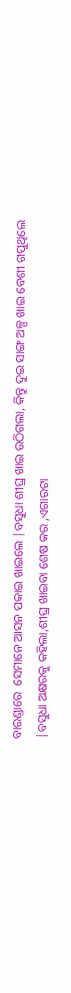ବାରଣ୍ଡାରେ  ସେମାନେ ଆସନ ପକାଇ ଖାଇଲେ |ବସୁଧା ଶୀଘ୍ର ଖାଇ ଉଠିଗଲା, କିନ୍ତୁ ଦୁଇ ସାଙ୍ଗ ଅଳ୍ପ ଖାଇ ବେଶୀ ଗପୁଥିଲେ |ବସୁଧା ଅକ୍ଷରକୁ କହିଲା,ଶୀଘ୍ର ଖାଇବା ଶେଷ କର ,ଏଗାରଟା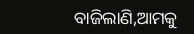ବାଜିଲାଣି,ଆମକୁ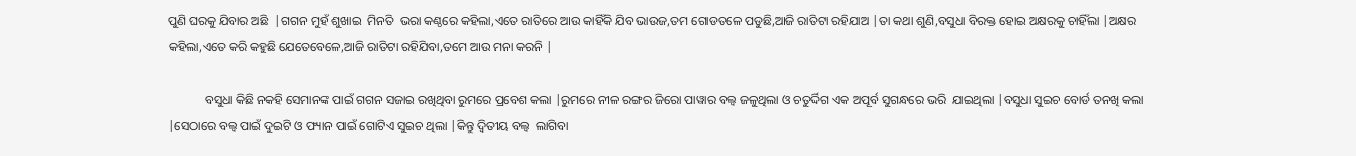ପୁଣି ଘରକୁ ଯିବାର ଅଛି  |ଗଗନ ମୁହଁ ଶୁଖାଇ  ମିନତି  ଭରା କଣ୍ଠରେ କହିଲା,ଏତେ ରାତିରେ ଆଉ କାହିଁକି ଯିବ ଭାଉଜ,ତମ ଗୋଡତଳେ ପଡୁଛି,ଆଜି ରାତିଟା ରହିଯାଅ |ତା କଥା ଶୁଣି,ବସୁଧା ବିରକ୍ତ ହୋଇ ଅକ୍ଷରକୁ ଚାହିଁଲା |ଅକ୍ଷର କହିଲା,ଏତେ କରି କହୁଛି ଯେତେବେଳେ,ଆଜି ରାତିଟା ରହିଯିବା,ତମେ ଆଉ ମନା କରନି |

            ବସୁଧା କିଛି ନକହି ସେମାନଙ୍କ ପାଇଁ ଗଗନ ସଜାଇ ରଖିଥିବା ରୁମରେ ପ୍ରବେଶ କଲା |ରୁମରେ ନୀଳ ରଙ୍ଗର ଜିରୋ ପାୱାର ବଲ୍ବ ଜଳୁଥିଲା ଓ ଚତୁର୍ଦ୍ଦିଗ ଏକ ଅପୂର୍ବ ସୁଗନ୍ଧରେ ଭରି  ଯାଇଥିଲା |ବସୁଧା ସୁଇଚ ବୋର୍ଡ ତନଖି କଲା |ସେଠାରେ ବଲ୍ବ ପାଇଁ ଦୁଇଟି ଓ ଫ୍ୟାନ ପାଇଁ ଗୋଟିଏ ସୁଇଚ ଥିଲା |କିନ୍ତୁ ଦ୍ୱିତୀୟ ବଲ୍ବ  ଲାଗିବା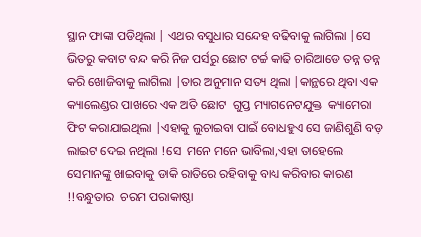ସ୍ଥାନ ଫାଙ୍କା ପଡିଥିଲା | ଏଥର ବସୁଧାର ସନ୍ଦେହ ବଢିବାକୁ ଲାଗିଲା |ସେ ଭିତରୁ କବାଟ ବନ୍ଦ କରି ନିଜ ପର୍ସରୁ ଛୋଟ ଟର୍ଚ୍ଚ କାଢି ଚାରିଆଡେ ତନ୍ନ ତନ୍ନ କରି ଖୋଜିବାକୁ ଲାଗିଲା |ତାର ଅନୁମାନ ସତ୍ୟ ଥିଲା |କାନ୍ଥରେ ଥିବା ଏକ କ୍ୟାଲେଣ୍ଡର ପାଖରେ ଏକ ଅତି ଛୋଟ  ଗୁପ୍ତ ମ୍ୟାଗନେଟଯୁକ୍ତ  କ୍ୟାମେରା ଫିଟ କରାଯାଇଥିଲା |ଏହାକୁ ଲୁଚାଇବା ପାଇଁ ବୋଧହୁଏ ସେ ଜାଣିଶୁଣି ବଡ଼ ଲାଇଟ ଦେଇ ନଥିଲା !ସେ  ମନେ ମନେ ଭାବିଲା,ଏହା ତାହେଲେ ସେମାନଙ୍କୁ ଖାଇବାକୁ ଡାକି ରାତିରେ ରହିବାକୁ ବାଧ୍ୟ କରିବାର କାରଣ !!ବନ୍ଧୁତାର  ଚରମ ପରାକାଷ୍ଠା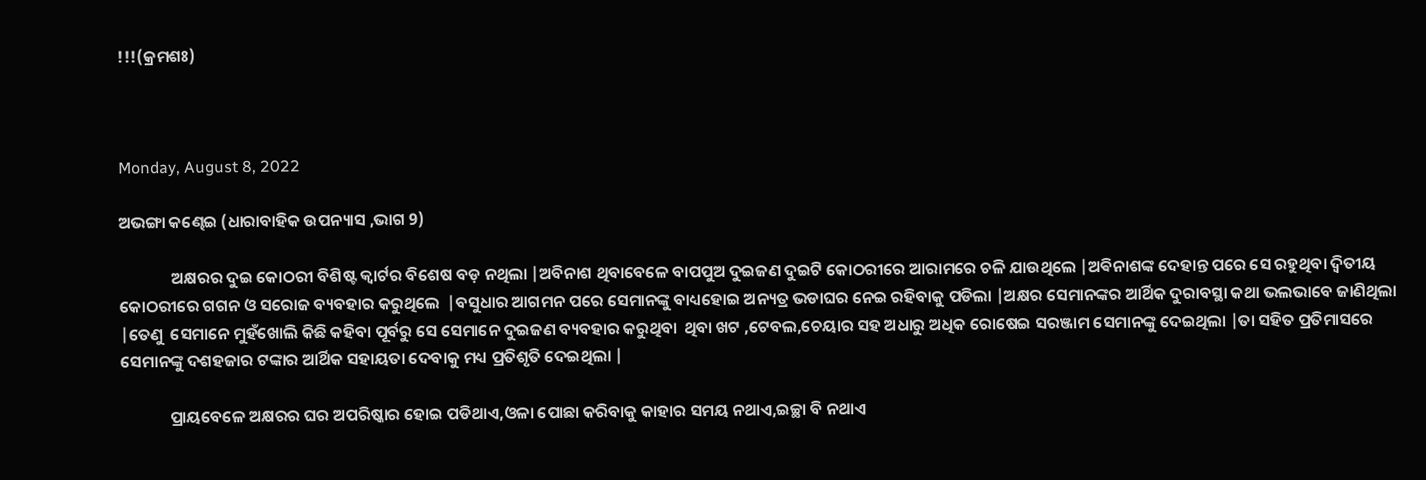!!!(କ୍ରମଶଃ)



Monday, August 8, 2022

ଅଭଙ୍ଗା କଣ୍ଢେଇ (ଧାରାବାହିକ ଉପନ୍ୟାସ ,ଭାଗ 9)

              ଅକ୍ଷରର ଦୁଇ କୋଠରୀ ବିଶିଷ୍ଟ କ୍ୱାର୍ଟର ବିଶେଷ ବଡ଼ ନଥିଲା |ଅବିନାଶ ଥିବାବେଳେ ବାପପୁଅ ଦୁଇଜଣ ଦୁଇଟି କୋଠରୀରେ ଆରାମରେ ଚଳି ଯାଉଥିଲେ |ଅଵିନାଶଙ୍କ ଦେହାନ୍ତ ପରେ ସେ ରହୁଥିବା ଦ୍ୱିତୀୟ କୋଠରୀରେ ଗଗନ ଓ ସରୋଜ ବ୍ୟବହାର କରୁଥିଲେ  |ବସୁଧାର ଆଗମନ ପରେ ସେମାନଙ୍କୁ ବାଧ୍ୟହୋଇ ଅନ୍ୟତ୍ର ଭଡାଘର ନେଇ ରହିବାକୁ ପଡିଲା |ଅକ୍ଷର ସେମାନଙ୍କର ଆର୍ଥିକ ଦୁରାବସ୍ଥା କଥା ଭଲଭାବେ ଜାଣିଥିଲା |ତେଣୁ  ସେମାନେ ମୁହଁଖୋଲି କିଛି କହିବା ପୂର୍ବରୁ ସେ ସେମାନେ ଦୁଇଜଣ ବ୍ୟବହାର କରୁଥିବା  ଥିବା ଖଟ ,ଟେବଲ,ଚେୟାର ସହ ଅଧାରୁ ଅଧିକ ରୋଷେଇ ସରଞ୍ଜାମ ସେମାନଙ୍କୁ ଦେଇଥିଲା |ତା ସହିତ ପ୍ରତିମାସରେ ସେମାନଙ୍କୁ ଦଶହଜାର ଟଙ୍କାର ଆର୍ଥିକ ସହାୟତା ଦେବାକୁ ମଧ୍ୟ ପ୍ରତିଶୃତି ଦେଇଥିଲା |

             ପ୍ରାୟବେଳେ ଅକ୍ଷରର ଘର ଅପରିଷ୍କାର ହୋଇ ପଡିଥାଏ,ଓଳା ପୋଛା କରିବାକୁ କାହାର ସମୟ ନଥାଏ,ଇଚ୍ଛା ବି ନଥାଏ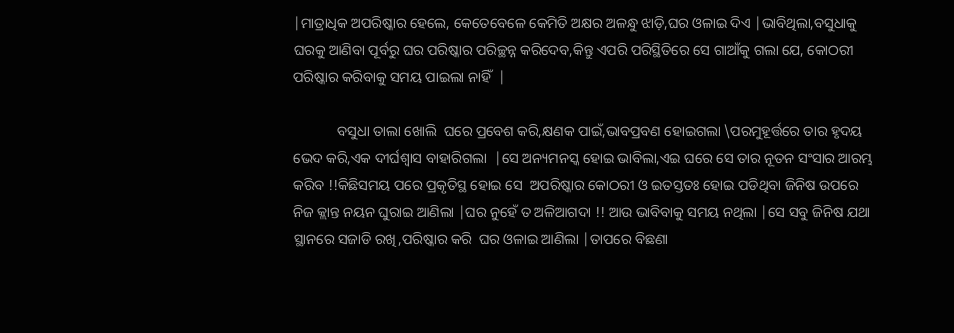|ମାତ୍ରାଧିକ ଅପରିଷ୍କାର ହେଲେ, କେତେବେଳେ କେମିତି ଅକ୍ଷର ଅଳନ୍ଧୁ ଝାଡ଼ି,ଘର ଓଳାଇ ଦିଏ |ଭାବିଥିଲା,ବସୁଧାକୁ ଘରକୁ ଆଣିବା ପୂର୍ବରୁ ଘର ପରିଷ୍କାର ପରିଚ୍ଛନ୍ନ କରିଦେବ,କିନ୍ତୁ ଏପରି ପରିସ୍ଥିତିରେ ସେ ଗାଆଁକୁ ଗଲା ଯେ, କୋଠରୀ ପରିଷ୍କାର କରିବାକୁ ସମୟ ପାଇଲା ନାହିଁ  |

            ବସୁଧା ତାଲା ଖୋଲି  ଘରେ ପ୍ରବେଶ କରି,କ୍ଷଣକ ପାଇଁ,ଭାବପ୍ରବଣ ହୋଇଗଲା \ପରମୁହୂର୍ତ୍ତରେ ତାର ହୃଦୟ ଭେଦ କରି,ଏକ ଦୀର୍ଘଶ୍ଵାସ ବାହାରିଗଲା  |ସେ ଅନ୍ୟମନସ୍କ ହୋଇ ଭାବିଲା,ଏଇ ଘରେ ସେ ତାର ନୂତନ ସଂସାର ଆରମ୍ଭ କରିବ !!କିଛିସମୟ ପରେ ପ୍ରକୃତିସ୍ଥ ହୋଇ ସେ  ଅପରିଷ୍କାର କୋଠରୀ ଓ ଇତସ୍ତତଃ ହୋଇ ପଡିଥିବା ଜିନିଷ ଉପରେ ନିଜ କ୍ଲାନ୍ତ ନୟନ ଘୁରାଇ ଆଣିଲା |ଘର ନୁହେଁ ତ ଅଳିଆଗଦା !! ଆଉ ଭାବିବାକୁ ସମୟ ନଥିଲା |ସେ ସବୁ ଜିନିଷ ଯଥା ସ୍ଥାନରେ ସଜାଡି ରଖି,ପରିଷ୍କାର କରି  ଘର ଓଳାଇ ଆଣିଲା |ତାପରେ ବିଛଣା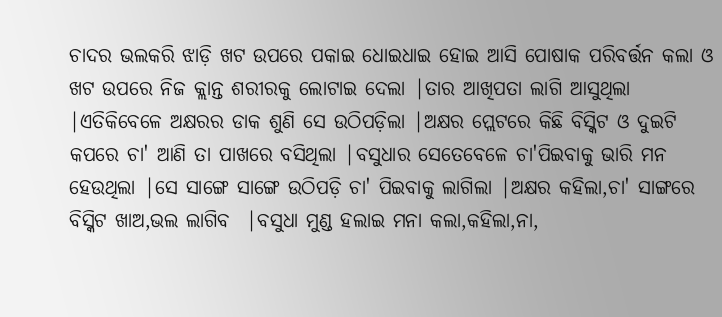ଚାଦର ଭଲକରି ଝାଡ଼ି ଖଟ ଉପରେ ପକାଇ ଧୋଇଧାଇ ହୋଇ ଆସି ପୋଷାକ ପରିବର୍ତ୍ତନ କଲା ଓ  ଖଟ ଉପରେ ନିଜ କ୍ଲାନ୍ତ ଶରୀରକୁ ଲୋଟାଇ ଦେଲା |ତାର ଆଖିପତା ଲାଗି ଆସୁଥିଲା |ଏତିକିବେଳେ ଅକ୍ଷରର ଡାକ ଶୁଣି ସେ ଉଠିପଡ଼ିଲା |ଅକ୍ଷର ପ୍ଲେଟରେ କିଛି ବିସ୍କିଟ ଓ ଦୁଇଟି କପରେ ଚା' ଆଣି ତା ପାଖରେ ବସିଥିଲା |ବସୁଧାର ସେତେବେଳେ ଚା'ପିଇବାକୁ ଭାରି ମନ ହେଉଥିଲା |ସେ ସାଙ୍ଗେ ସାଙ୍ଗେ ଉଠିପଡ଼ି ଚା' ପିଇବାକୁ ଲାଗିଲା |ଅକ୍ଷର କହିଲା,ଚା' ସାଙ୍ଗରେ ବିସ୍କିଟ ଖାଅ,ଭଲ ଲାଗିବ  |ବସୁଧା ମୁଣ୍ଡ ହଲାଇ ମନା କଲା,କହିଲା,ନା,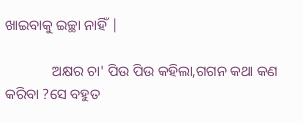ଖାଇବାକୁ ଇଚ୍ଛା ନାହିଁ |

             ଅକ୍ଷର ଚା' ପିଉ ପିଉ କହିଲା,ଗଗନ କଥା କଣ କରିବା ?ସେ ବହୁତ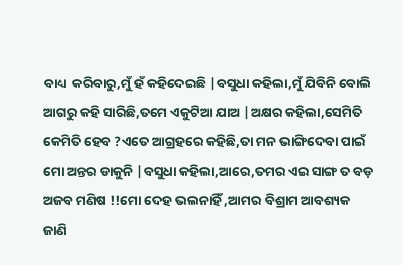ବାଧ୍ୟ  କରିବାରୁ,ମୁଁ ହଁ କହିଦେଇଛି |ବସୁଧା କହିଲା,ମୁଁ ଯିବିନି ବୋଲି ଆଗରୁ କହି ସାରିଛି,ତମେ ଏକୁଟିଆ ଯାଅ |ଅକ୍ଷର କହିଲା,ସେମିତି କେମିତି ହେବ ?ଏତେ ଆଗ୍ରହରେ କହିଛି,ତା ମନ ଭାଙ୍ଗିଦେବା ପାଇଁ ମୋ ଅନ୍ତର ଡାକୁନି |ବସୁଧା କହିଲା,ଆରେ,ତମର ଏଇ ସାଙ୍ଗ ତ ବଡ଼ ଅଜବ ମଣିଷ !!ମୋ ଦେହ ଭଲନାହିଁ ,ଆମର ବିଶ୍ରାମ ଆବଶ୍ୟକ  ଜାଣି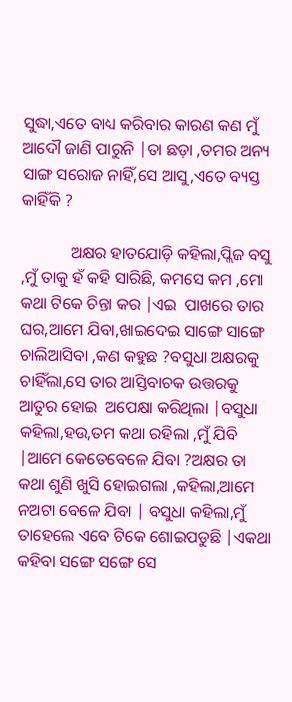ସୁଦ୍ଧା,ଏତେ ବାଧ୍ୟ କରିବାର କାରଣ କଣ ମୁଁ ଆଦୌ ଜାଣି ପାରୁନି |ତା ଛଡ଼ା ,ତମର ଅନ୍ୟ ସାଙ୍ଗ ସରୋଜ ନାହିଁ,ସେ ଆସୁ,ଏତେ ବ୍ୟସ୍ତ କାହିଁକି ?

            ଅକ୍ଷର ହାତଯୋଡ଼ି କହିଲା,ପ୍ଲିଜ ବସୁ ,ମୁଁ ତାକୁ ହଁ କହି ସାରିଛି, କମସେ କମ ,ମୋ କଥା ଟିକେ ଚିନ୍ତା କର |ଏଇ  ପାଖରେ ତାର ଘର,ଆମେ ଯିବା,ଖାଇଦେଇ ସାଙ୍ଗେ ସାଙ୍ଗେ ଚାଲିଆସିବା ,କଣ କହୁଛ ?ବସୁଧା ଅକ୍ଷରକୁ ଚାହିଁଲା,ସେ ତାର ଆସ୍ତିବାଚକ ଉତ୍ତରକୁ ଆତୁର ହୋଇ  ଅପେକ୍ଷା କରିଥିଲା |ବସୁଧା କହିଲା,ହଉ,ତମ କଥା ରହିଲା ,ମୁଁ ଯିବି |ଆମେ କେତେବେଳେ ଯିବା ?ଅକ୍ଷର ତା କଥା ଶୁଣି ଖୁସି ହୋଇଗଲା ,କହିଲା,ଆମେ ନଅଟା ବେଳେ ଯିବା | ବସୁଧା କହିଲା,ମୁଁ ତାହେଲେ ଏବେ ଟିକେ ଶୋଇପଡୁଛି |ଏକଥା କହିବା ସଙ୍ଗେ ସଙ୍ଗେ ସେ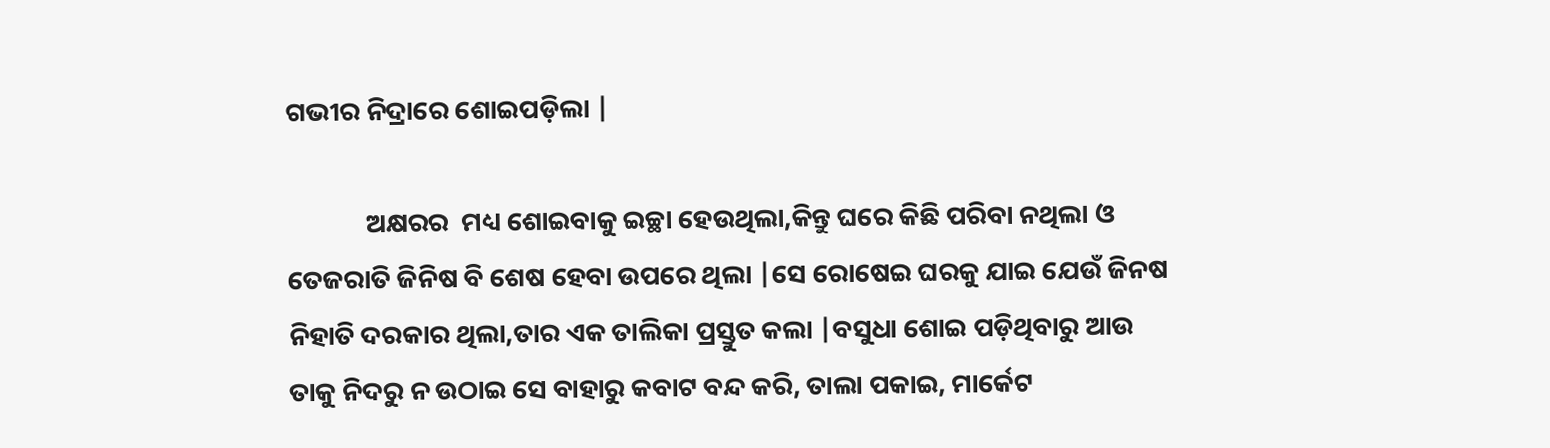ଗଭୀର ନିଦ୍ରାରେ ଶୋଇପଡ଼ିଲା |

             ଅକ୍ଷରର  ମଧ୍ୟ ଶୋଇବାକୁ ଇଚ୍ଛା ହେଉଥିଲା,କିନ୍ତୁ ଘରେ କିଛି ପରିବା ନଥିଲା ଓ ତେଜରାତି ଜିନିଷ ବି ଶେଷ ହେବା ଉପରେ ଥିଲା |ସେ ରୋଷେଇ ଘରକୁ ଯାଇ ଯେଉଁ ଜିନଷ ନିହାତି ଦରକାର ଥିଲା,ତାର ଏକ ତାଲିକା ପ୍ରସ୍ତୁତ କଲା |ବସୁଧା ଶୋଇ ପଡ଼ିଥିବାରୁ ଆଉ ତାକୁ ନିଦରୁ ନ ଉଠାଇ ସେ ବାହାରୁ କବାଟ ବନ୍ଦ କରି, ତାଲା ପକାଇ, ମାର୍କେଟ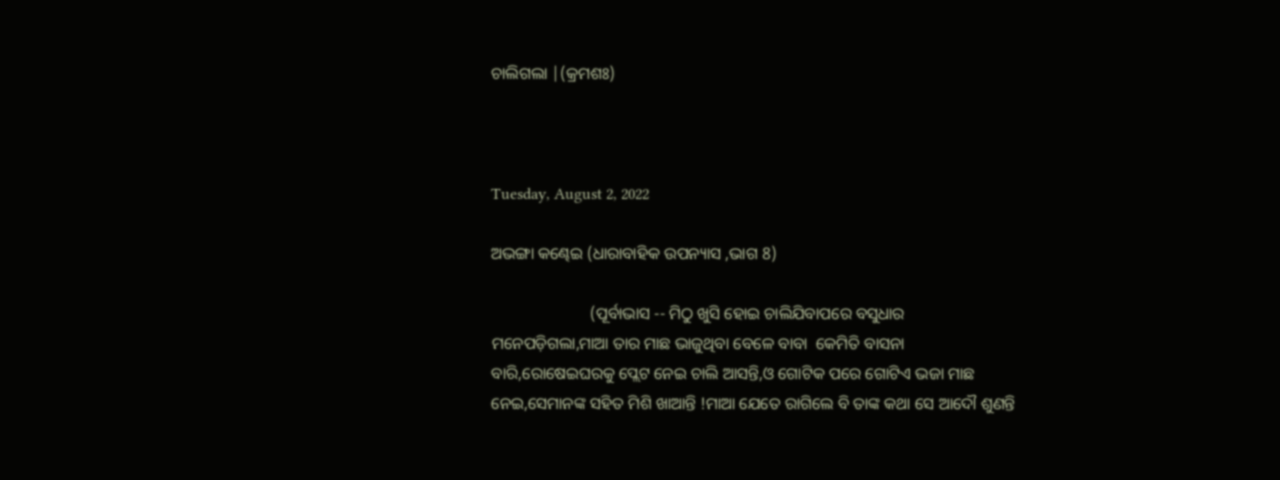ଚାଲିଗଲା |(କ୍ରମଶଃ)



Tuesday, August 2, 2022

ଅଭଙ୍ଗା କଣ୍ଢେଇ (ଧାରାବାହିକ ଉପନ୍ୟାସ ,ଭାଗ 8)

                        (ପୂର୍ବାଭାସ -- ମିଠୁ ଖୁସି ହୋଇ ଚାଲିଯିବାପରେ ବସୁଧାର ମନେପଡ଼ିଗଲା,ମାଆ ତାର ମାଛ ଭାଜୁଥିବା ବେଳେ ବାବା  କେମିତି ବାସନା ବାରି,ରୋଷେଇଘରକୁ ପ୍ଲେଟ ନେଇ ଚାଲି ଆସନ୍ତି,ଓ ଗୋଟିକ ପରେ ଗୋଟିଏ ଭଜା ମାଛ ନେଇ,ସେମାନଙ୍କ ସହିତ ମିଶି ଖାଆନ୍ତି !ମାଆ ଯେତେ ରାଗିଲେ ବି ତାଙ୍କ କଥା ସେ ଆଦୌ ଶୁଣନ୍ତି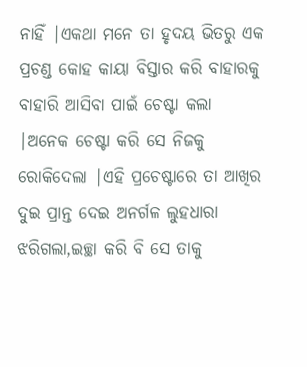ନାହିଁ |ଏକଥା ମନେ ତା ହୃଦୟ ଭିତରୁ ଏକ ପ୍ରଚଣ୍ଡ କୋହ କାୟା ବିସ୍ତାର କରି ବାହାରକୁ ବାହାରି ଆସିବା ପାଇଁ ଚେଷ୍ଟା କଲା  |ଅନେକ ଚେଷ୍ଟା କରି ସେ ନିଜକୁ ରୋକିଦେଲା |ଏହି ପ୍ରଚେଷ୍ଟାରେ ତା ଆଖିର ଦୁଇ ପ୍ରାନ୍ତ ଦେଇ ଅନର୍ଗଳ ଲୁହଧାରା ଝରିଗଲା,ଇଚ୍ଛା କରି ବି ସେ ତାକୁ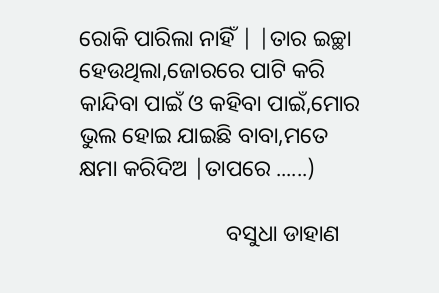ରୋକି ପାରିଲା ନାହିଁ | |ତାର ଇଚ୍ଛା ହେଉଥିଲା,ଜୋରରେ ପାଟି କରି କାନ୍ଦିବା ପାଇଁ ଓ କହିବା ପାଇଁ,ମୋର ଭୁଲ ହୋଇ ଯାଇଛି ବାବା,ମତେ କ୍ଷମା କରିଦିଅ |ତାପରେ ......)

                          ବସୁଧା ଡାହାଣ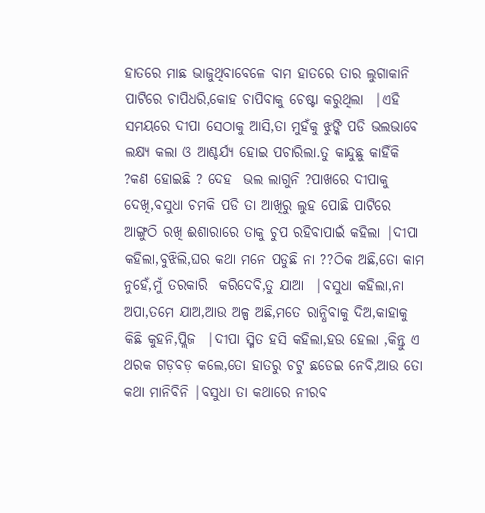ହାତରେ ମାଛ ଭାଜୁଥିବାବେଳେ ବାମ ହାତରେ ତାର ଲୁଗାକାନି ପାଟିରେ ଚାପିଧରି,କୋହ ଚାପିବାକୁ ଚେଷ୍ଟା କରୁଥିଲା  |ଏହି ସମୟରେ ଦୀପା ସେଠାକୁ ଆସି,ତା ମୁହଁକୁ ଝୁଙ୍କି ପଡି ଭଲଭାବେ ଲକ୍ଷ୍ୟ କଲା ଓ ଆଶ୍ଚର୍ଯ୍ୟ ହୋଇ ପଚାରିଲା.ତୁ କାନ୍ଦୁଛୁ କାହିଁକି ?କଣ ହୋଇଛି ? ଦେହ  ଭଲ ଲାଗୁନି ?ପାଖରେ ଦୀପାକୁ ଦେଖି,ବସୁଧା ଚମକି ପଡି ତା ଆଖିରୁ ଲୁହ ପୋଛି ପାଟିରେ ଆଙ୍ଗୁଠି ରଖି ଈଶାରାରେ ତାକୁ ଚୁପ ରହିବାପାଇଁ କହିଲା |ଦୀପା କହିଲା,ବୁଝିଲି,ଘର କଥା ମନେ ପଡୁଛି ନା ??ଠିକ ଅଛି,ତୋ କାମ ନୁହେଁ,ମୁଁ ତରକାରି  କରିଦେବି,ତୁ ଯାଆ  |ବସୁଧା କହିଲା,ନା ଅପା,ତମେ ଯାଅ,ଆଉ ଅଳ୍ପ ଅଛି,ମତେ ରାନ୍ଧିବାକୁ ଦିଅ,କାହାକୁ କିଛି କୁହନି,ପ୍ଲିଜ  |ଦୀପା ସ୍ମିତ ହସି କହିଲା,ହଉ ହେଲା ,କିନ୍ତୁ ଏ ଥରକ ଗଡ଼ବଡ଼ କଲେ,ତୋ ହାତରୁ ଚଟୁ ଛଡେଇ ନେବି,ଆଉ ତୋ କଥା ମାନିବିନି |ବସୁଧା ତା କଥାରେ ନୀରବ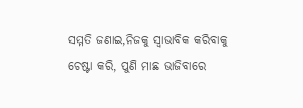ସମ୍ମତି ଜଣାଇ,ନିଜକୁ ସ୍ୱାଭାବିକ କରିବାକୁ ଚେଷ୍ଟା କରି, ପୁଣି ମାଛ ଭାଜିବାରେ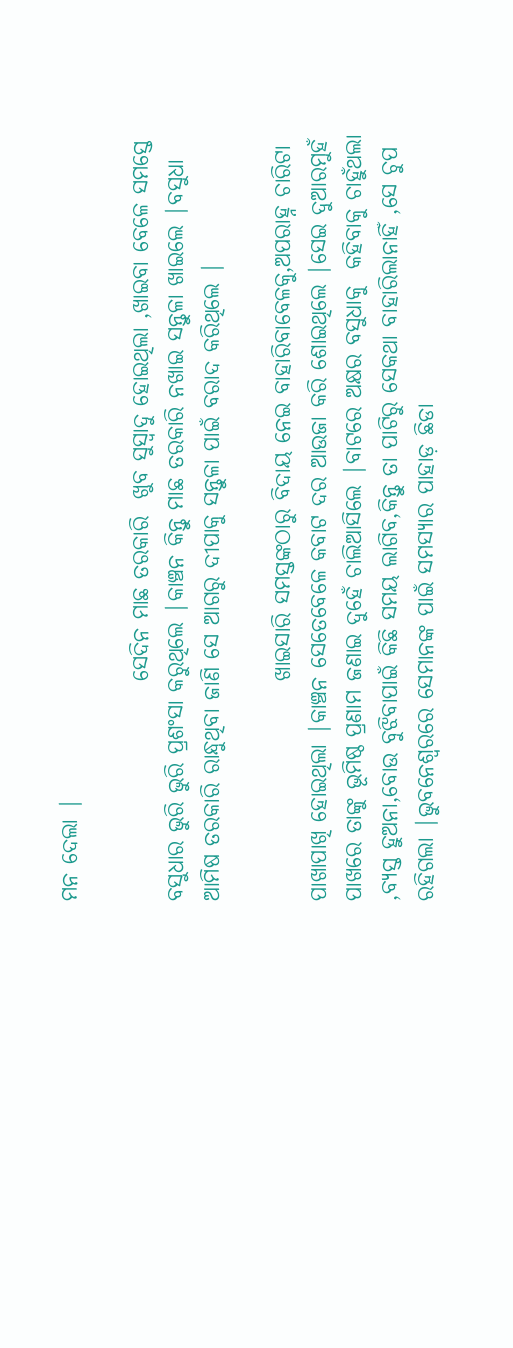ମନ ଦେଲା |

                         ସେଦିନ ମାଛ ତରକାରି  ଖୁବ ସୁସ୍ୱାଦୁ ହୋଇଥିଲା ,ଖାଇବା ବେଳେ ସମସ୍ତେ ବସୁଧାର ଭୁରି ଭୁରି ପ୍ରଶଂସା କରୁଥିଲେ |କାଞ୍ଚନ କିନ୍ତୁ ମାଛ ତରକାରି ନଖାଇ ସନ୍ତୁଳା ଖାଇଲେ |ବସୁଧା ଆମିଷ ତରକାରି ରାନ୍ଧୁଥିବା ଜାଣି ସେ ଆଗରୁ ଦୀପାକୁ ସନ୍ତୁଳା ପାଇଁ ବରାଦ କରିଥିଲେ |

                         ଖାଇସାରି ସମସ୍ତଙ୍କଠାରୁ ବିଦାୟ ନେଇ ବାହାରିବାବେଳକୁ,ଅପରାହ୍ନ ଚାରିଟା ପାଖାପାଖି ହୋଇଥିଲା |କାଞ୍ଚନ ସେତେବେଳେ କବାଟ ଦର ଆଉଜା କରି ଶୋଇଥିଲେ |ସେଇ ଦୁଆରମୁହଁ ପାଖରେ ତାଙ୍କୁ ଭୂମିଷ୍ଠ ପ୍ରଣାମ ଜଣାଇ ଦୁହେଁ ଚାଲିଆସିଲେ |ବାଟରେ ଅକ୍ଷର ବସୁଧାକୁ  କହିବାକୁ ଚାହୁଁଥଲା ,ବ୍ୟସ୍ତ ହୁଅନା,ବୋଉ ବୁଝିବାପାଇଁ କିଛି ସମୟ ଲାଗିବ,କିନ୍ତୁ ତା ପାଟିରୁ ସେକଥା ବାହାରିଲାନାହିଁ ,ସେ ଚୁପ ରହିଗଲା |ଭୁବନେଶ୍ୱରରେ ସେମାନଙ୍କ ପାଇଁ ସମସ୍ୟାର ପାହାଡ଼ ଛିଡା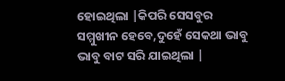ହୋଇଥିଲା |କିପରି ସେସବୁର ସମ୍ମୁଖୀନ ହେବେ,ଦୁହେଁ ସେକଥା ଭାବୁ ଭାବୁ ବାଟ ସରି ଯାଇଥିଲା |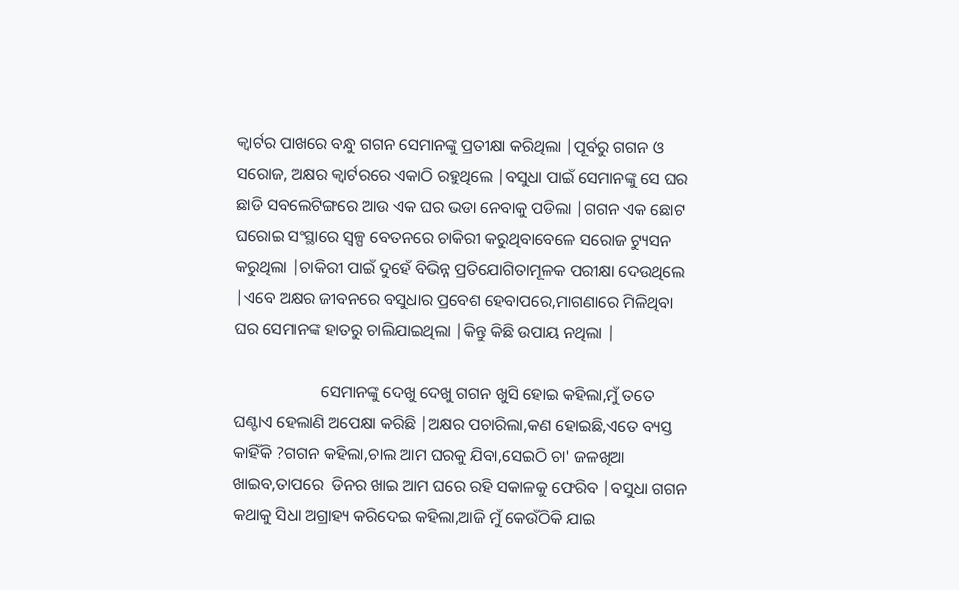କ୍ୱାର୍ଟର ପାଖରେ ବନ୍ଧୁ ଗଗନ ସେମାନଙ୍କୁ ପ୍ରତୀକ୍ଷା କରିଥିଲା |ପୂର୍ବରୁ ଗଗନ ଓ  ସରୋଜ, ଅକ୍ଷର କ୍ୱାର୍ଟରରେ ଏକାଠି ରହୁଥିଲେ |ବସୁଧା ପାଇଁ ସେମାନଙ୍କୁ ସେ ଘର ଛାଡି ସବଲେଟିଙ୍ଗରେ ଆଉ ଏକ ଘର ଭଡା ନେବାକୁ ପଡିଲା |ଗଗନ ଏକ ଛୋଟ ଘରୋଇ ସଂସ୍ଥାରେ ସ୍ୱଳ୍ପ ବେତନରେ ଚାକିରୀ କରୁଥିବାବେଳେ ସରୋଜ ଟ୍ୟୁସନ କରୁଥିଲା |ଚାକିରୀ ପାଇଁ ଦୁହେଁ ବିଭିନ୍ନ ପ୍ରତିଯୋଗିତାମୂଳକ ପରୀକ୍ଷା ଦେଉଥିଲେ |ଏବେ ଅକ୍ଷର ଜୀବନରେ ବସୁଧାର ପ୍ରବେଶ ହେବାପରେ,ମାଗଣାରେ ମିଳିଥିବା ଘର ସେମାନଙ୍କ ହାତରୁ ଚାଲିଯାଇଥିଲା |କିନ୍ତୁ କିଛି ଉପାୟ ନଥିଲା |

                     ସେମାନଙ୍କୁ ଦେଖୁ ଦେଖୁ ଗଗନ ଖୁସି ହୋଇ କହିଲା,ମୁଁ ତତେ ଘଣ୍ଟାଏ ହେଲାଣି ଅପେକ୍ଷା କରିଛି |ଅକ୍ଷର ପଚାରିଲା,କଣ ହୋଇଛି,ଏତେ ବ୍ୟସ୍ତ କାହିଁକି ?ଗଗନ କହିଲା,ଚାଲ ଆମ ଘରକୁ ଯିବା,ସେଇଠି ଚା' ଜଳଖିଆ ଖାଇବ,ତାପରେ  ଡିନର ଖାଇ ଆମ ଘରେ ରହି ସକାଳକୁ ଫେରିବ |ବସୁଧା ଗଗନ କଥାକୁ ସିଧା ଅଗ୍ରାହ୍ୟ କରିଦେଇ କହିଲା,ଆଜି ମୁଁ କେଉଁଠିକି ଯାଇ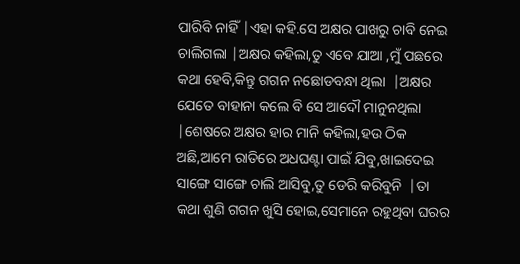ପାରିବି ନାହିଁ |ଏହା କହି.ସେ ଅକ୍ଷର ପାଖରୁ ଚାବି ନେଇ ଚାଲିଗଲା |ଅକ୍ଷର କହିଲା,ତୁ ଏବେ ଯାଆ ,ମୁଁ ପଛରେ କଥା ହେବି,କିନ୍ତୁ ଗଗନ ନଛୋଡବନ୍ଧା ଥିଲା  |ଅକ୍ଷର ଯେତେ ବାହାନା କଲେ ବି ସେ ଆଦୌ ମାନୁନଥିଲା |ଶେଷରେ ଅକ୍ଷର ହାର ମାନି କହିଲା,ହଉ ଠିକ ଅଛି,ଆମେ ରାତିରେ ଅଧଘଣ୍ଟା ପାଇଁ ଯିବୁ,ଖାଇଦେଇ ସାଙ୍ଗେ ସାଙ୍ଗେ ଚାଲି ଆସିବୁ,ତୁ ଡେରି କରିବୁନି  |ତା କଥା ଶୁଣି ଗଗନ ଖୁସି ହୋଇ,ସେମାନେ ରହୁଥିବା ଘରର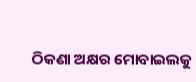ଠିକଣା ଅକ୍ଷର ମୋବାଇଲକୁ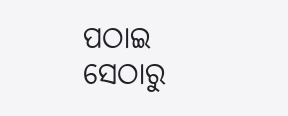ପଠାଇ ସେଠାରୁ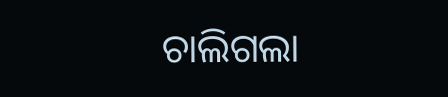ଚାଲିଗଲା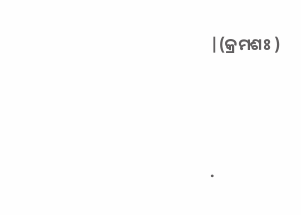|(କ୍ରମଶଃ )




.